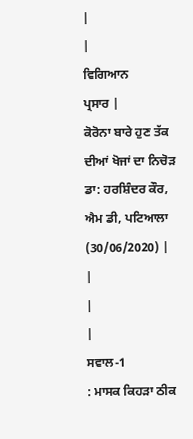|
|
ਵਿਗਿਆਨ
ਪ੍ਰਸਾਰ |
ਕੋਰੋਨਾ ਬਾਰੇ ਹੁਣ ਤੱਕ ਦੀਆਂ ਖੋਜਾਂ ਦਾ ਨਿਚੋੜ
ਡਾ: ਹਰਸ਼ਿੰਦਰ ਕੌਰ, ਐਮ ਡੀ, ਪਟਿਆਲਾ
(30/06/2020) |
|
|
|
ਸਵਾਲ-1
: ਮਾਸਕ ਕਿਹੜਾ ਠੀਕ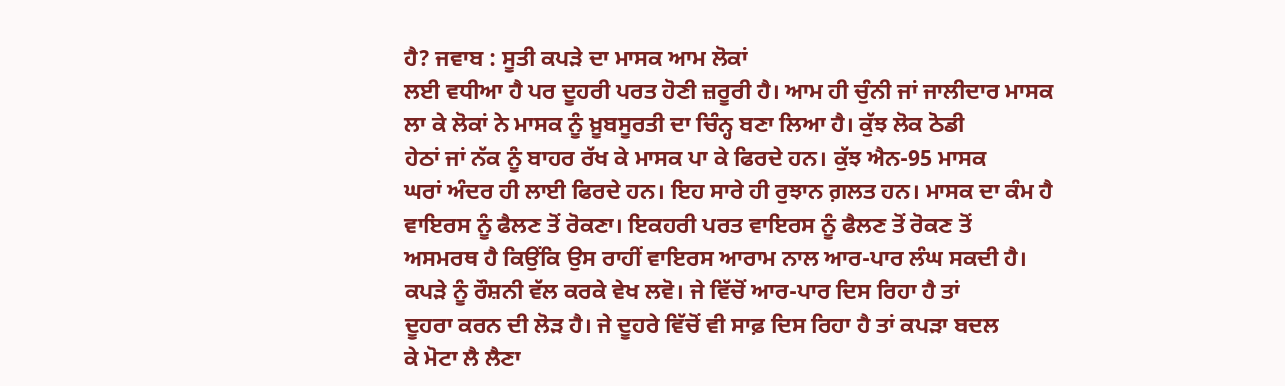ਹੈ? ਜਵਾਬ : ਸੂਤੀ ਕਪੜੇ ਦਾ ਮਾਸਕ ਆਮ ਲੋਕਾਂ
ਲਈ ਵਧੀਆ ਹੈ ਪਰ ਦੂਹਰੀ ਪਰਤ ਹੋਣੀ ਜ਼ਰੂਰੀ ਹੈ। ਆਮ ਹੀ ਚੁੰਨੀ ਜਾਂ ਜਾਲੀਦਾਰ ਮਾਸਕ
ਲਾ ਕੇ ਲੋਕਾਂ ਨੇ ਮਾਸਕ ਨੂੰ ਖ਼ੂਬਸੂਰਤੀ ਦਾ ਚਿੰਨ੍ਹ ਬਣਾ ਲਿਆ ਹੈ। ਕੁੱਝ ਲੋਕ ਠੋਡੀ
ਹੇਠਾਂ ਜਾਂ ਨੱਕ ਨੂੰ ਬਾਹਰ ਰੱਖ ਕੇ ਮਾਸਕ ਪਾ ਕੇ ਫਿਰਦੇ ਹਨ। ਕੁੱਝ ਐਨ-95 ਮਾਸਕ
ਘਰਾਂ ਅੰਦਰ ਹੀ ਲਾਈ ਫਿਰਦੇ ਹਨ। ਇਹ ਸਾਰੇ ਹੀ ਰੁਝਾਨ ਗ਼ਲਤ ਹਨ। ਮਾਸਕ ਦਾ ਕੰਮ ਹੈ
ਵਾਇਰਸ ਨੂੰ ਫੈਲਣ ਤੋਂ ਰੋਕਣਾ। ਇਕਹਰੀ ਪਰਤ ਵਾਇਰਸ ਨੂੰ ਫੈਲਣ ਤੋਂ ਰੋਕਣ ਤੋਂ
ਅਸਮਰਥ ਹੈ ਕਿਉਂਕਿ ਉਸ ਰਾਹੀਂ ਵਾਇਰਸ ਆਰਾਮ ਨਾਲ ਆਰ-ਪਾਰ ਲੰਘ ਸਕਦੀ ਹੈ।
ਕਪੜੇ ਨੂੰ ਰੌਸ਼ਨੀ ਵੱਲ ਕਰਕੇ ਵੇਖ ਲਵੋ। ਜੇ ਵਿੱਚੋਂ ਆਰ-ਪਾਰ ਦਿਸ ਰਿਹਾ ਹੈ ਤਾਂ
ਦੂਹਰਾ ਕਰਨ ਦੀ ਲੋੜ ਹੈ। ਜੇ ਦੂਹਰੇ ਵਿੱਚੋਂ ਵੀ ਸਾਫ਼ ਦਿਸ ਰਿਹਾ ਹੈ ਤਾਂ ਕਪੜਾ ਬਦਲ
ਕੇ ਮੋਟਾ ਲੈ ਲੈਣਾ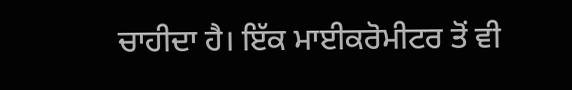ਚਾਹੀਦਾ ਹੈ। ਇੱਕ ਮਾਈਕਰੋਮੀਟਰ ਤੋਂ ਵੀ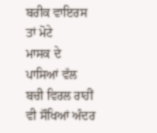ਬਰੀਕ ਵਾਇਰਸ ਤਾਂ ਮੋਟੇ
ਮਾਸਕ ਦੇ ਪਾਸਿਆਂ ਵੱਲ ਬਚੀ ਵਿਰਲ ਰਾਹੀਂ ਵੀ ਸੌਖਿਆਂ ਅੰਦਰ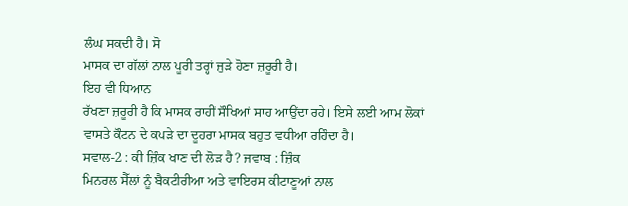ਲੰਘ ਸਕਦੀ ਹੈ। ਸੋ
ਮਾਸਕ ਦਾ ਗੱਲਾਂ ਨਾਲ ਪੂਰੀ ਤਰ੍ਹਾਂ ਜੁੜੇ ਹੋਣਾ ਜ਼ਰੂਰੀ ਹੈ।
ਇਹ ਵੀ ਧਿਆਨ
ਰੱਖਣਾ ਜ਼ਰੂਰੀ ਹੈ ਕਿ ਮਾਸਕ ਰਾਹੀਂ ਸੌਖਿਆਂ ਸਾਹ ਆਉਂਦਾ ਰਹੇ। ਇਸੇ ਲਈ ਆਮ ਲੋਕਾਂ
ਵਾਸਤੇ ਕੌਟਨ ਦੇ ਕਪੜੇ ਦਾ ਦੂਹਰਾ ਮਾਸਕ ਬਹੁਤ ਵਧੀਆ ਰਹਿੰਦਾ ਹੈ।
ਸਵਾਲ-2 : ਕੀ ਜ਼ਿੰਕ ਖਾਣ ਦੀ ਲੋੜ ਹੈ? ਜਵਾਬ : ਜ਼ਿੰਕ
ਮਿਨਰਲ ਸੈੱਲਾਂ ਨੂੰ ਬੈਕਟੀਰੀਆ ਅਤੇ ਵਾਇਰਸ ਕੀਟਾਣੂਆਂ ਨਾਲ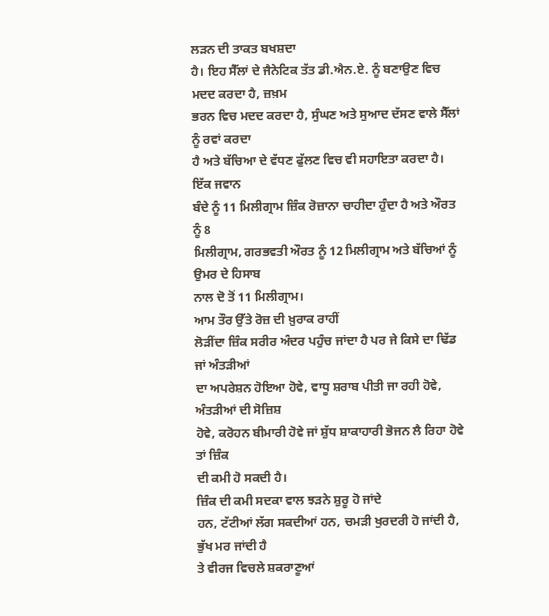ਲੜਨ ਦੀ ਤਾਕਤ ਬਖਸ਼ਦਾ
ਹੈ। ਇਹ ਸੈੱਲਾਂ ਦੇ ਜੈਨੇਟਿਕ ਤੱਤ ਡੀ.ਐਨ.ਏ. ਨੂੰ ਬਣਾਉਣ ਵਿਚ ਮਦਦ ਕਰਦਾ ਹੈ, ਜ਼ਖ਼ਮ
ਭਰਨ ਵਿਚ ਮਦਦ ਕਰਦਾ ਹੈ, ਸੁੰਘਣ ਅਤੇ ਸੁਆਦ ਦੱਸਣ ਵਾਲੇ ਸੈੱਲਾਂ ਨੂੰ ਰਵਾਂ ਕਰਦਾ
ਹੈ ਅਤੇ ਬੱਚਿਆ ਦੇ ਵੱਧਣ ਫੁੱਲਣ ਵਿਚ ਵੀ ਸਹਾਇਤਾ ਕਰਦਾ ਹੈ।
ਇੱਕ ਜਵਾਨ
ਬੰਦੇ ਨੂੰ 11 ਮਿਲੀਗ੍ਰਾਮ ਜ਼ਿੰਕ ਰੋਜ਼ਾਨਾ ਚਾਹੀਦਾ ਹੁੰਦਾ ਹੈ ਅਤੇ ਔਰਤ ਨੂੰ 8
ਮਿਲੀਗ੍ਰਾਮ, ਗਰਭਵਤੀ ਔਰਤ ਨੂੰ 12 ਮਿਲੀਗ੍ਰਾਮ ਅਤੇ ਬੱਚਿਆਂ ਨੂੰ ਉਮਰ ਦੇ ਹਿਸਾਬ
ਨਾਲ ਦੋ ਤੋਂ 11 ਮਿਲੀਗ੍ਰਾਮ।
ਆਮ ਤੌਰ ਉੱਤੇ ਰੋਜ਼ ਦੀ ਖ਼ੁਰਾਕ ਰਾਹੀਂ
ਲੋੜੀਂਦਾ ਜ਼ਿੰਕ ਸਰੀਰ ਅੰਦਰ ਪਹੁੰਚ ਜਾਂਦਾ ਹੈ ਪਰ ਜੇ ਕਿਸੇ ਦਾ ਢਿੱਡ ਜਾਂ ਅੰਤੜੀਆਂ
ਦਾ ਅਪਰੇਸ਼ਨ ਹੋਇਆ ਹੋਵੇ, ਵਾਧੂ ਸ਼ਰਾਬ ਪੀਤੀ ਜਾ ਰਹੀ ਹੋਵੇ, ਅੰਤੜੀਆਂ ਦੀ ਸੋਜ਼ਿਸ਼
ਹੋਵੇ, ਕਰੋਹਨ ਬੀਮਾਰੀ ਹੋਵੇ ਜਾਂ ਸ਼ੁੱਧ ਸ਼ਾਕਾਹਾਰੀ ਭੋਜਨ ਲੈ ਰਿਹਾ ਹੋਵੇ ਤਾਂ ਜ਼ਿੰਕ
ਦੀ ਕਮੀ ਹੋ ਸਕਦੀ ਹੈ।
ਜ਼ਿੰਕ ਦੀ ਕਮੀ ਸਦਕਾ ਵਾਲ ਝੜਨੇ ਸ਼ੁਰੂ ਹੋ ਜਾਂਦੇ
ਹਨ, ਟੱਟੀਆਂ ਲੱਗ ਸਕਦੀਆਂ ਹਨ, ਚਮੜੀ ਖੁਰਦਰੀ ਹੋ ਜਾਂਦੀ ਹੈ, ਭੁੱਖ ਮਰ ਜਾਂਦੀ ਹੈ
ਤੇ ਵੀਰਜ ਵਿਚਲੇ ਸ਼ਕਰਾਣੂਆਂ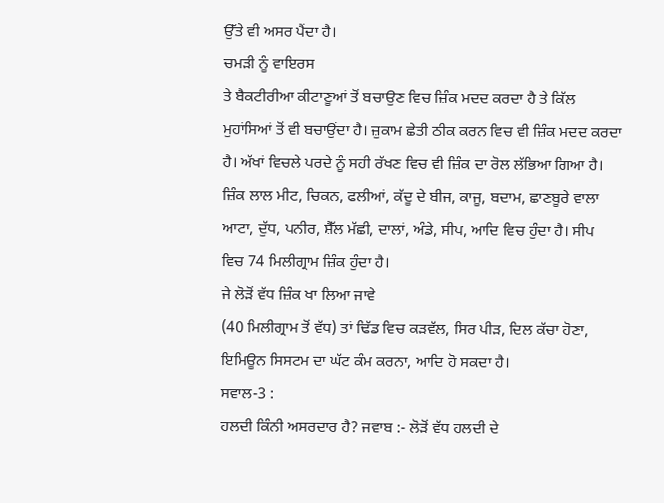ਉੱਤੇ ਵੀ ਅਸਰ ਪੈਂਦਾ ਹੈ।
ਚਮੜੀ ਨੂੰ ਵਾਇਰਸ
ਤੇ ਬੈਕਟੀਰੀਆ ਕੀਟਾਣੂਆਂ ਤੋਂ ਬਚਾਉਣ ਵਿਚ ਜ਼ਿੰਕ ਮਦਦ ਕਰਦਾ ਹੈ ਤੇ ਕਿੱਲ
ਮੁਹਾਂਸਿਆਂ ਤੋਂ ਵੀ ਬਚਾਉਂਦਾ ਹੈ। ਜ਼ੁਕਾਮ ਛੇਤੀ ਠੀਕ ਕਰਨ ਵਿਚ ਵੀ ਜ਼ਿੰਕ ਮਦਦ ਕਰਦਾ
ਹੈ। ਅੱਖਾਂ ਵਿਚਲੇ ਪਰਦੇ ਨੂੰ ਸਹੀ ਰੱਖਣ ਵਿਚ ਵੀ ਜ਼ਿੰਕ ਦਾ ਰੋਲ ਲੱਭਿਆ ਗਿਆ ਹੈ।
ਜ਼ਿੰਕ ਲਾਲ ਮੀਟ, ਚਿਕਨ, ਫਲੀਆਂ, ਕੱਦੂ ਦੇ ਬੀਜ, ਕਾਜੂ, ਬਦਾਮ, ਛਾਣਬੂਰੇ ਵਾਲਾ
ਆਟਾ, ਦੁੱਧ, ਪਨੀਰ, ਸ਼ੈੱਲ ਮੱਛੀ, ਦਾਲਾਂ, ਅੰਡੇ, ਸੀਪ, ਆਦਿ ਵਿਚ ਹੁੰਦਾ ਹੈ। ਸੀਪ
ਵਿਚ 74 ਮਿਲੀਗ੍ਰਾਮ ਜ਼ਿੰਕ ਹੁੰਦਾ ਹੈ।
ਜੇ ਲੋੜੋਂ ਵੱਧ ਜ਼ਿੰਕ ਖਾ ਲਿਆ ਜਾਵੇ
(40 ਮਿਲੀਗ੍ਰਾਮ ਤੋਂ ਵੱਧ) ਤਾਂ ਢਿੱਡ ਵਿਚ ਕੜਵੱਲ, ਸਿਰ ਪੀੜ, ਦਿਲ ਕੱਚਾ ਹੋਣਾ,
ਇਮਿਊਨ ਸਿਸਟਮ ਦਾ ਘੱਟ ਕੰਮ ਕਰਨਾ, ਆਦਿ ਹੋ ਸਕਦਾ ਹੈ।
ਸਵਾਲ-3 :
ਹਲਦੀ ਕਿੰਨੀ ਅਸਰਦਾਰ ਹੈ? ਜਵਾਬ :- ਲੋੜੋਂ ਵੱਧ ਹਲਦੀ ਦੇ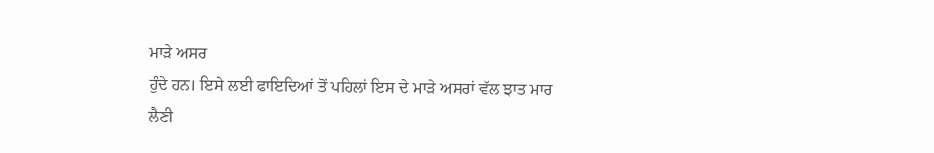ਮਾੜੇ ਅਸਰ
ਹੁੰਦੇ ਹਨ। ਇਸੇ ਲਈ ਫਾਇਦਿਆਂ ਤੋਂ ਪਹਿਲਾਂ ਇਸ ਦੇ ਮਾੜੇ ਅਸਰਾਂ ਵੱਲ ਝਾਤ ਮਾਰ
ਲੈਣੀ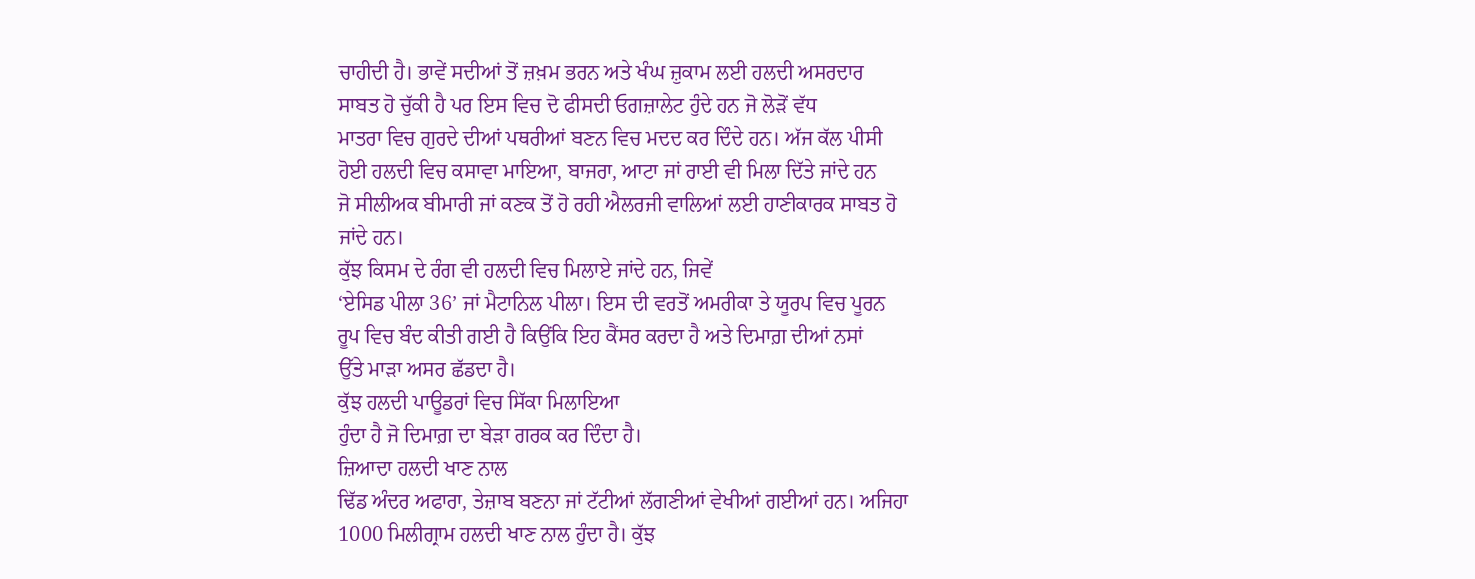ਚਾਹੀਦੀ ਹੈ। ਭਾਵੇਂ ਸਦੀਆਂ ਤੋਂ ਜ਼ਖ਼ਮ ਭਰਨ ਅਤੇ ਖੰਘ ਜ਼ੁਕਾਮ ਲਈ ਹਲਦੀ ਅਸਰਦਾਰ
ਸਾਬਤ ਹੋ ਚੁੱਕੀ ਹੈ ਪਰ ਇਸ ਵਿਚ ਦੋ ਫੀਸਦੀ ਓਗਜ਼ਾਲੇਟ ਹੁੰਦੇ ਹਨ ਜੋ ਲੋੜੋਂ ਵੱਧ
ਮਾਤਰਾ ਵਿਚ ਗੁਰਦੇ ਦੀਆਂ ਪਥਰੀਆਂ ਬਣਨ ਵਿਚ ਮਦਦ ਕਰ ਦਿੰਦੇ ਹਨ। ਅੱਜ ਕੱਲ ਪੀਸੀ
ਹੋਈ ਹਲਦੀ ਵਿਚ ਕਸਾਵਾ ਮਾਇਆ, ਬਾਜਰਾ, ਆਟਾ ਜਾਂ ਰਾਈ ਵੀ ਮਿਲਾ ਦਿੱਤੇ ਜਾਂਦੇ ਹਨ
ਜੋ ਸੀਲੀਅਕ ਬੀਮਾਰੀ ਜਾਂ ਕਣਕ ਤੋਂ ਹੋ ਰਹੀ ਐਲਰਜੀ ਵਾਲਿਆਂ ਲਈ ਹਾਣੀਕਾਰਕ ਸਾਬਤ ਹੋ
ਜਾਂਦੇ ਹਨ।
ਕੁੱਝ ਕਿਸਮ ਦੇ ਰੰਗ ਵੀ ਹਲਦੀ ਵਿਚ ਮਿਲਾਏ ਜਾਂਦੇ ਹਨ, ਜਿਵੇਂ
‘ਏਸਿਡ ਪੀਲਾ 36’ ਜਾਂ ਮੈਟਾਨਿਲ ਪੀਲਾ। ਇਸ ਦੀ ਵਰਤੋਂ ਅਮਰੀਕਾ ਤੇ ਯੂਰਪ ਵਿਚ ਪੂਰਨ
ਰੂਪ ਵਿਚ ਬੰਦ ਕੀਤੀ ਗਈ ਹੈ ਕਿਉਂਕਿ ਇਹ ਕੈਂਸਰ ਕਰਦਾ ਹੈ ਅਤੇ ਦਿਮਾਗ਼ ਦੀਆਂ ਨਸਾਂ
ਉੱਤੇ ਮਾੜਾ ਅਸਰ ਛੱਡਦਾ ਹੈ।
ਕੁੱਝ ਹਲਦੀ ਪਾਊਡਰਾਂ ਵਿਚ ਸਿੱਕਾ ਮਿਲਾਇਆ
ਹੁੰਦਾ ਹੈ ਜੋ ਦਿਮਾਗ਼ ਦਾ ਬੇੜਾ ਗਰਕ ਕਰ ਦਿੰਦਾ ਹੈ।
ਜ਼ਿਆਦਾ ਹਲਦੀ ਖਾਣ ਨਾਲ
ਢਿੱਡ ਅੰਦਰ ਅਫਾਰਾ, ਤੇਜ਼ਾਬ ਬਣਨਾ ਜਾਂ ਟੱਟੀਆਂ ਲੱਗਣੀਆਂ ਵੇਖੀਆਂ ਗਈਆਂ ਹਨ। ਅਜਿਹਾ
1000 ਮਿਲੀਗ੍ਰਾਮ ਹਲਦੀ ਖਾਣ ਨਾਲ ਹੁੰਦਾ ਹੈ। ਕੁੱਝ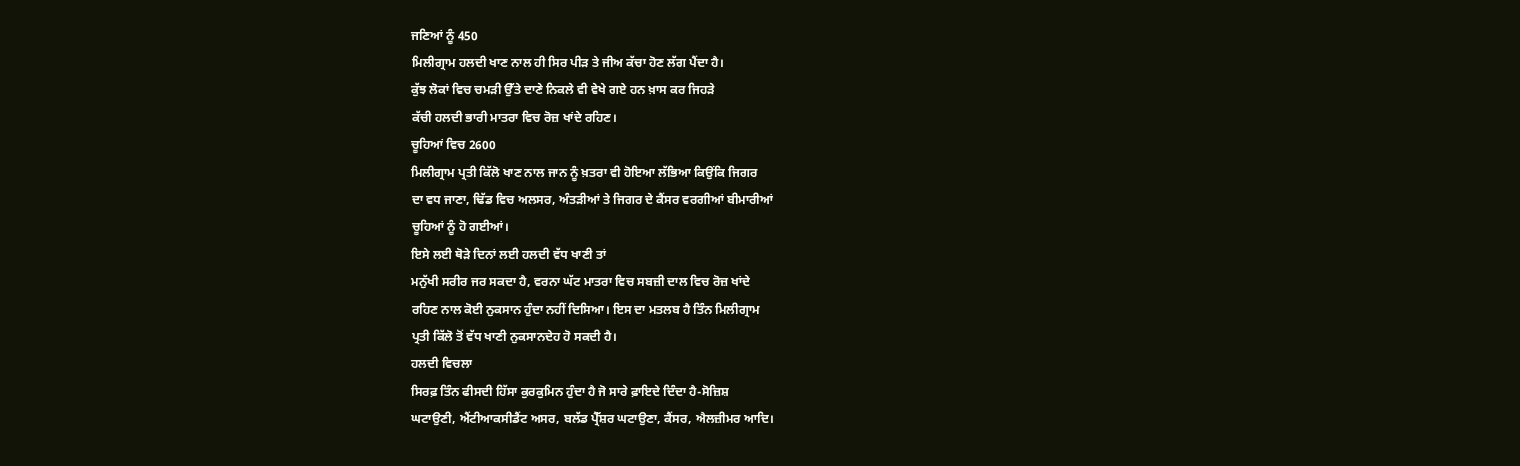ਜਣਿਆਂ ਨੂੰ 450
ਮਿਲੀਗ੍ਰਾਮ ਹਲਦੀ ਖਾਣ ਨਾਲ ਹੀ ਸਿਰ ਪੀੜ ਤੇ ਜੀਅ ਕੱਚਾ ਹੋਣ ਲੱਗ ਪੈਂਦਾ ਹੈ।
ਕੁੱਝ ਲੋਕਾਂ ਵਿਚ ਚਮੜੀ ਉੱਤੇ ਦਾਣੇ ਨਿਕਲੇ ਵੀ ਵੇਖੇ ਗਏ ਹਨ ਖ਼ਾਸ ਕਰ ਜਿਹੜੇ
ਕੱਚੀ ਹਲਦੀ ਭਾਰੀ ਮਾਤਰਾ ਵਿਚ ਰੋਜ਼ ਖਾਂਦੇ ਰਹਿਣ।
ਚੂਹਿਆਂ ਵਿਚ 2600
ਮਿਲੀਗ੍ਰਾਮ ਪ੍ਰਤੀ ਕਿੱਲੋ ਖਾਣ ਨਾਲ ਜਾਨ ਨੂੰ ਖ਼ਤਰਾ ਵੀ ਹੋਇਆ ਲੱਭਿਆ ਕਿਉਂਕਿ ਜਿਗਰ
ਦਾ ਵਧ ਜਾਣਾ, ਢਿੱਡ ਵਿਚ ਅਲਸਰ, ਅੰਤੜੀਆਂ ਤੇ ਜਿਗਰ ਦੇ ਕੈਂਸਰ ਵਰਗੀਆਂ ਬੀਮਾਰੀਆਂ
ਚੂਹਿਆਂ ਨੂੰ ਹੋ ਗਈਆਂ।
ਇਸੇ ਲਈ ਥੋੜੇ ਦਿਨਾਂ ਲਈ ਹਲਦੀ ਵੱਧ ਖਾਣੀ ਤਾਂ
ਮਨੁੱਖੀ ਸਰੀਰ ਜਰ ਸਕਦਾ ਹੈ, ਵਰਨਾ ਘੱਟ ਮਾਤਰਾ ਵਿਚ ਸਬਜ਼ੀ ਦਾਲ ਵਿਚ ਰੋਜ਼ ਖਾਂਦੇ
ਰਹਿਣ ਨਾਲ ਕੋਈ ਨੁਕਸਾਨ ਹੁੰਦਾ ਨਹੀਂ ਦਿਸਿਆ। ਇਸ ਦਾ ਮਤਲਬ ਹੈ ਤਿੰਨ ਮਿਲੀਗ੍ਰਾਮ
ਪ੍ਰਤੀ ਕਿੱਲੋ ਤੋਂ ਵੱਧ ਖਾਣੀ ਨੁਕਸਾਨਦੇਹ ਹੋ ਸਕਦੀ ਹੈ।
ਹਲਦੀ ਵਿਚਲਾ
ਸਿਰਫ਼ ਤਿੰਨ ਫੀਸਦੀ ਹਿੱਸਾ ਕੁਰਕੁਮਿਨ ਹੁੰਦਾ ਹੈ ਜੋ ਸਾਰੇ ਫ਼ਾਇਦੇ ਦਿੰਦਾ ਹੈ-ਸੋਜ਼ਿਸ਼
ਘਟਾਉਣੀ, ਐਂਟੀਆਕਸੀਡੈਂਟ ਅਸਰ, ਬਲੱਡ ਪ੍ਰੈੱਸ਼ਰ ਘਟਾਉਣਾ, ਕੈਂਸਰ, ਐਲਜ਼ੀਮਰ ਆਦਿ।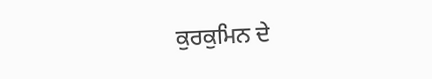ਕੁਰਕੁਮਿਨ ਦੇ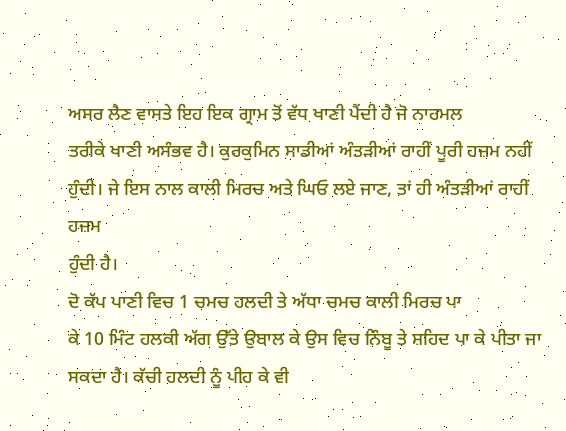ਅਸਰ ਲੈਣ ਵਾਸਤੇ ਇਹ ਇਕ ਗ੍ਰਾਮ ਤੋਂ ਵੱਧ ਖਾਣੀ ਪੈਂਦੀ ਹੈ ਜੋ ਨਾਰਮਲ
ਤਰੀਕੇ ਖਾਣੀ ਅਸੰਭਵ ਹੈ। ਕੁਰਕੁਮਿਨ ਸਾਡੀਆਂ ਅੰਤੜੀਆਂ ਰਾਹੀਂ ਪੂਰੀ ਹਜ਼ਮ ਨਹੀਂ
ਹੁੰਦੀ। ਜੇ ਇਸ ਨਾਲ ਕਾਲੀ ਮਿਰਚ ਅਤੇ ਘਿਓ ਲਏ ਜਾਣ, ਤਾਂ ਹੀ ਅੰਤੜੀਆਂ ਰਾਹੀਂ ਹਜ਼ਮ
ਹੁੰਦੀ ਹੈ।
ਦੋ ਕੱਪ ਪਾਣੀ ਵਿਚ 1 ਚਮਚ ਹਲਦੀ ਤੇ ਅੱਧਾ ਚਮਚ ਕਾਲੀ ਮਿਰਚ ਪਾ
ਕੇ 10 ਮਿੰਟ ਹਲਕੀ ਅੱਗ ਉੱਤੇ ਉਬਾਲ ਕੇ ਉਸ ਵਿਚ ਨਿੰਬੂ ਤੇ ਸ਼ਹਿਦ ਪਾ ਕੇ ਪੀਤਾ ਜਾ
ਸਕਦਾ ਹੈ। ਕੱਚੀ ਹਲਦੀ ਨੂੰ ਪੀਹ ਕੇ ਵੀ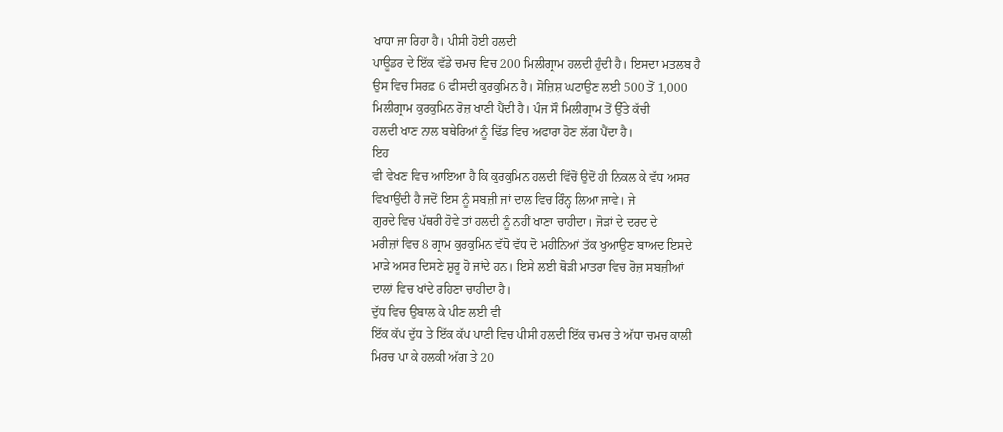ਖਾਧਾ ਜਾ ਰਿਹਾ ਹੈ। ਪੀਸੀ ਹੋਈ ਹਲਦੀ
ਪਾਊਡਰ ਦੇ ਇੱਕ ਵੱਡੇ ਚਮਚ ਵਿਚ 200 ਮਿਲੀਗ੍ਰਾਮ ਹਲਦੀ ਹੁੰਦੀ ਹੈ। ਇਸਦਾ ਮਤਲਬ ਹੈ
ਉਸ ਵਿਚ ਸਿਰਫ਼ 6 ਫੀਸਦੀ ਕੁਰਕੁਮਿਨ ਹੈ। ਸੋਜ਼ਿਸ਼ ਘਟਾਉਣ ਲਈ 500 ਤੋਂ 1,000
ਮਿਲੀਗ੍ਰਾਮ ਕੁਰਕੁਮਿਨ ਰੋਜ਼ ਖਾਣੀ ਪੈਂਦੀ ਹੈ। ਪੰਜ ਸੌ ਮਿਲੀਗ੍ਰਾਮ ਤੋਂ ਉੱਤੇ ਕੱਚੀ
ਹਲਦੀ ਖਾਣ ਨਾਲ ਬਥੇਰਿਆਂ ਨੂੰ ਢਿੱਡ ਵਿਚ ਅਫਾਰਾ ਹੋਣ ਲੱਗ ਪੈਂਦਾ ਹੈ।
ਇਹ
ਵੀ ਵੇਖਣ ਵਿਚ ਆਇਆ ਹੈ ਕਿ ਕੁਰਕੁਮਿਨ ਹਲਦੀ ਵਿੱਚੋਂ ਉਦੋਂ ਹੀ ਨਿਕਲ ਕੇ ਵੱਧ ਅਸਰ
ਵਿਖਾਉਂਦੀ ਹੈ ਜਦੋਂ ਇਸ ਨੂੰ ਸਬਜ਼ੀ ਜਾਂ ਦਾਲ ਵਿਚ ਰਿੰਨ੍ਹ ਲਿਆ ਜਾਵੇ। ਜੇ
ਗੁਰਦੇ ਵਿਚ ਪੱਥਰੀ ਹੋਵੇ ਤਾਂ ਹਲਦੀ ਨੂੰ ਨਹੀਂ ਖਾਣਾ ਚਾਹੀਦਾ। ਜੋੜਾਂ ਦੇ ਦਰਦ ਦੇ
ਮਰੀਜ਼ਾਂ ਵਿਚ 8 ਗ੍ਰਾਮ ਕੁਰਕੁਮਿਨ ਵੱਧੋ ਵੱਧ ਦੋ ਮਹੀਨਿਆਂ ਤੱਕ ਖੁਆਉਣ ਬਾਅਦ ਇਸਦੇ
ਮਾੜੇ ਅਸਰ ਦਿਸਣੇ ਸ਼ੁਰੂ ਹੋ ਜਾਂਦੇ ਹਨ। ਇਸੇ ਲਈ ਥੋੜੀ ਮਾਤਰਾ ਵਿਚ ਰੋਜ਼ ਸਬਜ਼ੀਆਂ
ਦਾਲਾਂ ਵਿਚ ਖਾਂਦੇ ਰਹਿਣਾ ਚਾਹੀਦਾ ਹੈ।
ਦੁੱਧ ਵਿਚ ਉਬਾਲ ਕੇ ਪੀਣ ਲਈ ਵੀ
ਇੱਕ ਕੱਪ ਦੁੱਧ ਤੇ ਇੱਕ ਕੱਪ ਪਾਣੀ ਵਿਚ ਪੀਸੀ ਹਲਦੀ ਇੱਕ ਚਮਚ ਤੇ ਅੱਧਾ ਚਮਚ ਕਾਲੀ
ਮਿਰਚ ਪਾ ਕੇ ਹਲਕੀ ਅੱਗ ਤੇ 20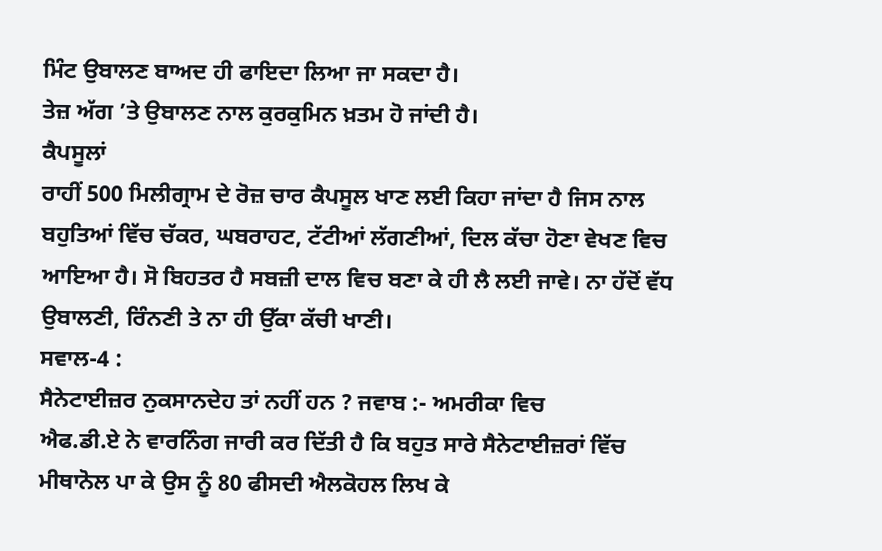ਮਿੰਟ ਉਬਾਲਣ ਬਾਅਦ ਹੀ ਫਾਇਦਾ ਲਿਆ ਜਾ ਸਕਦਾ ਹੈ।
ਤੇਜ਼ ਅੱਗ ’ਤੇ ਉਬਾਲਣ ਨਾਲ ਕੁਰਕੁਮਿਨ ਖ਼ਤਮ ਹੋ ਜਾਂਦੀ ਹੈ।
ਕੈਪਸੂਲਾਂ
ਰਾਹੀਂ 500 ਮਿਲੀਗ੍ਰਾਮ ਦੇ ਰੋਜ਼ ਚਾਰ ਕੈਪਸੂਲ ਖਾਣ ਲਈ ਕਿਹਾ ਜਾਂਦਾ ਹੈ ਜਿਸ ਨਾਲ
ਬਹੁਤਿਆਂ ਵਿੱਚ ਚੱਕਰ, ਘਬਰਾਹਟ, ਟੱਟੀਆਂ ਲੱਗਣੀਆਂ, ਦਿਲ ਕੱਚਾ ਹੋਣਾ ਵੇਖਣ ਵਿਚ
ਆਇਆ ਹੈ। ਸੋ ਬਿਹਤਰ ਹੈ ਸਬਜ਼ੀ ਦਾਲ ਵਿਚ ਬਣਾ ਕੇ ਹੀ ਲੈ ਲਈ ਜਾਵੇ। ਨਾ ਹੱਦੋਂ ਵੱਧ
ਉਬਾਲਣੀ, ਰਿੰਨਣੀ ਤੇ ਨਾ ਹੀ ਉੱਕਾ ਕੱਚੀ ਖਾਣੀ।
ਸਵਾਲ-4 :
ਸੈਨੇਟਾਈਜ਼ਰ ਨੁਕਸਾਨਦੇਹ ਤਾਂ ਨਹੀਂ ਹਨ ? ਜਵਾਬ :- ਅਮਰੀਕਾ ਵਿਚ
ਐਫ.ਡੀ.ਏ ਨੇ ਵਾਰਨਿੰਗ ਜਾਰੀ ਕਰ ਦਿੱਤੀ ਹੈ ਕਿ ਬਹੁਤ ਸਾਰੇ ਸੈਨੇਟਾਈਜ਼ਰਾਂ ਵਿੱਚ
ਮੀਥਾਨੋਲ ਪਾ ਕੇ ਉਸ ਨੂੰ 80 ਫੀਸਦੀ ਐਲਕੋਹਲ ਲਿਖ ਕੇ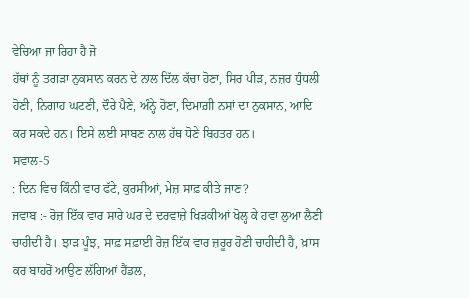ਵੇਚਿਆ ਜਾ ਰਿਹਾ ਹੈ ਜੋ
ਹੱਥਾਂ ਨੂੰ ਤਗੜਾ ਨੁਕਸਾਨ ਕਰਨ ਦੇ ਨਾਲ ਦਿੱਲ ਕੱਚਾ ਹੋਣਾ, ਸਿਰ ਪੀੜ, ਨਜ਼ਰ ਧੁੰਧਲੀ
ਹੋਣੀ, ਨਿਗਾਹ ਘਟਣੀ, ਦੌਰੇ ਪੈਣੇ, ਅੰਨ੍ਹੇ ਹੋਣਾ, ਦਿਮਾਗ਼ੀ ਨਸਾਂ ਦਾ ਨੁਕਸਾਨ, ਆਦਿ
ਕਰ ਸਕਦੇ ਹਨ। ਇਸੇ ਲਈ ਸਾਬਣ ਨਾਲ ਹੱਥ ਧੋਣੇ ਬਿਹਤਰ ਹਨ।
ਸਵਾਲ-5
: ਦਿਨ ਵਿਚ ਕਿੰਨੀ ਵਾਰ ਫੱਟੇ, ਕੁਰਸੀਆਂ, ਮੇਜ਼ ਸਾਫ਼ ਕੀਤੇ ਜਾਣ?
ਜਵਾਬ :- ਰੋਜ਼ ਇੱਕ ਵਾਰ ਸਾਰੇ ਘਰ ਦੇ ਦਰਵਾਜ਼ੇ ਖਿੜਕੀਆਂ ਖੋਲ੍ਹ ਕੇ ਹਵਾ ਲੁਆ ਲੈਣੀ
ਚਾਹੀਦੀ ਹੈ। ਝਾੜ ਪੂੰਝ, ਸਾਫ਼ ਸਫ਼ਾਈ ਰੋਜ਼ ਇੱਕ ਵਾਰ ਜ਼ਰੂਰ ਹੋਣੀ ਚਾਹੀਦੀ ਹੈ, ਖ਼ਾਸ
ਕਰ ਬਾਹਰੋਂ ਆਉਣ ਲੱਗਿਆਂ ਹੈਂਡਲ,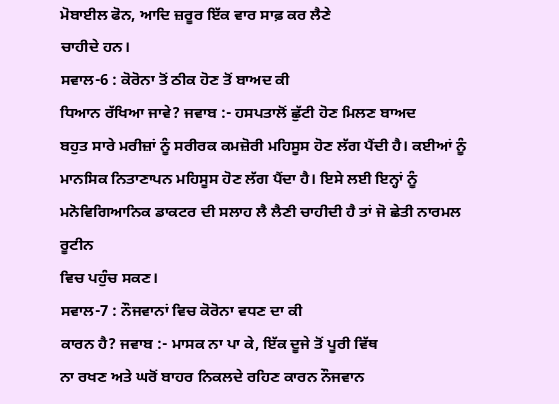ਮੋਬਾਈਲ ਫੋਨ, ਆਦਿ ਜ਼ਰੂਰ ਇੱਕ ਵਾਰ ਸਾਫ਼ ਕਰ ਲੈਣੇ
ਚਾਹੀਦੇ ਹਨ।
ਸਵਾਲ-6 : ਕੋਰੋਨਾ ਤੋਂ ਠੀਕ ਹੋਣ ਤੋਂ ਬਾਅਦ ਕੀ
ਧਿਆਨ ਰੱਖਿਆ ਜਾਵੇ? ਜਵਾਬ :- ਹਸਪਤਾਲੋਂ ਛੁੱਟੀ ਹੋਣ ਮਿਲਣ ਬਾਅਦ
ਬਹੁਤ ਸਾਰੇ ਮਰੀਜ਼ਾਂ ਨੂੰ ਸਰੀਰਕ ਕਮਜ਼ੋਰੀ ਮਹਿਸੂਸ ਹੋਣ ਲੱਗ ਪੈਂਦੀ ਹੈ। ਕਈਆਂ ਨੂੰ
ਮਾਨਸਿਕ ਨਿਤਾਣਾਪਨ ਮਹਿਸੂਸ ਹੋਣ ਲੱਗ ਪੈਂਦਾ ਹੈ। ਇਸੇ ਲਈ ਇਨ੍ਹਾਂ ਨੂੰ
ਮਨੋਵਿਗਿਆਨਿਕ ਡਾਕਟਰ ਦੀ ਸਲਾਹ ਲੈ ਲੈਣੀ ਚਾਹੀਦੀ ਹੈ ਤਾਂ ਜੋ ਛੇਤੀ ਨਾਰਮਲ ਰੂਟੀਨ
ਵਿਚ ਪਹੁੰਚ ਸਕਣ।
ਸਵਾਲ-7 : ਨੌਜਵਾਨਾਂ ਵਿਚ ਕੋਰੋਨਾ ਵਧਣ ਦਾ ਕੀ
ਕਾਰਨ ਹੈ? ਜਵਾਬ :- ਮਾਸਕ ਨਾ ਪਾ ਕੇ, ਇੱਕ ਦੂਜੇ ਤੋਂ ਪੂਰੀ ਵਿੱਥ
ਨਾ ਰਖਣ ਅਤੇ ਘਰੋਂ ਬਾਹਰ ਨਿਕਲਦੇ ਰਹਿਣ ਕਾਰਨ ਨੌਜਵਾਨ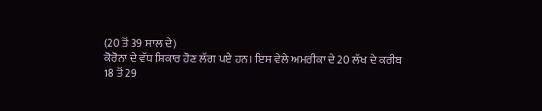(20 ਤੋਂ 39 ਸਾਲ ਦੇ)
ਕੋਰੋਨਾ ਦੇ ਵੱਧ ਸ਼ਿਕਾਰ ਹੋਣ ਲੱਗ ਪਏ ਹਨ। ਇਸ ਵੇਲੇ ਅਮਰੀਕਾ ਦੇ 20 ਲੱਖ ਦੇ ਕਰੀਬ
18 ਤੋਂ 29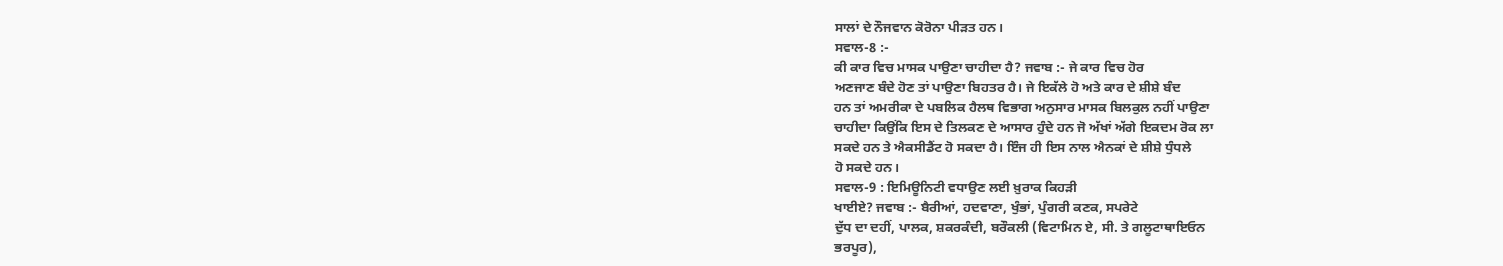ਸਾਲਾਂ ਦੇ ਨੌਜਵਾਨ ਕੋਰੋਨਾ ਪੀੜਤ ਹਨ।
ਸਵਾਲ-8 :-
ਕੀ ਕਾਰ ਵਿਚ ਮਾਸਕ ਪਾਉਣਾ ਚਾਹੀਦਾ ਹੈ? ਜਵਾਬ :- ਜੇ ਕਾਰ ਵਿਚ ਹੋਰ
ਅਣਜਾਣ ਬੰਦੇ ਹੋਣ ਤਾਂ ਪਾਉਣਾ ਬਿਹਤਰ ਹੈ। ਜੇ ਇਕੱਲੇ ਹੋ ਅਤੇ ਕਾਰ ਦੇ ਸ਼ੀਸ਼ੇ ਬੰਦ
ਹਨ ਤਾਂ ਅਮਰੀਕਾ ਦੇ ਪਬਲਿਕ ਹੈਲਥ ਵਿਭਾਗ ਅਨੁਸਾਰ ਮਾਸਕ ਬਿਲਕੁਲ ਨਹੀਂ ਪਾਉਣਾ
ਚਾਹੀਦਾ ਕਿਉਂਕਿ ਇਸ ਦੇ ਤਿਲਕਣ ਦੇ ਆਸਾਰ ਹੁੰਦੇ ਹਨ ਜੋ ਅੱਖਾਂ ਅੱਗੇ ਇਕਦਮ ਰੋਕ ਲਾ
ਸਕਦੇ ਹਨ ਤੇ ਐਕਸੀਡੈਂਟ ਹੋ ਸਕਦਾ ਹੈ। ਇੰਜ ਹੀ ਇਸ ਨਾਲ ਐਨਕਾਂ ਦੇ ਸ਼ੀਸ਼ੇ ਧੁੰਧਲੇ
ਹੋ ਸਕਦੇ ਹਨ।
ਸਵਾਲ-9 : ਇਮਿਊਨਿਟੀ ਵਧਾਉਣ ਲਈ ਖ਼ੁਰਾਕ ਕਿਹੜੀ
ਖਾਈਏ? ਜਵਾਬ :- ਬੈਰੀਆਂ, ਹਦਵਾਣਾ, ਖੁੰਭਾਂ, ਪੁੰਗਰੀ ਕਣਕ, ਸਪਰੇਟੇ
ਦੁੱਧ ਦਾ ਦਹੀਂ, ਪਾਲਕ, ਸ਼ਕਰਕੰਦੀ, ਬਰੌਕਲੀ (ਵਿਟਾਮਿਨ ਏ, ਸੀ. ਤੇ ਗਲੂਟਾਥਾਇਓਨ
ਭਰਪੂਰ),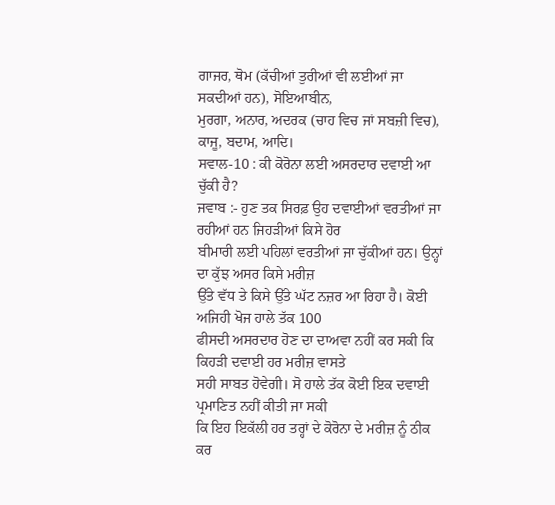ਗਾਜਰ, ਥੋਮ (ਕੱਚੀਆਂ ਤੁਰੀਆਂ ਵੀ ਲਈਆਂ ਜਾ ਸਕਦੀਆਂ ਹਨ), ਸੋਇਆਬੀਨ,
ਮੁਰਗਾ, ਅਨਾਰ, ਅਦਰਕ (ਚਾਹ ਵਿਚ ਜਾਂ ਸਬਜ਼ੀ ਵਿਚ), ਕਾਜੂ, ਬਦਾਮ, ਆਦਿ।
ਸਵਾਲ-10 : ਕੀ ਕੋਰੋਨਾ ਲਈ ਅਸਰਦਾਰ ਦਵਾਈ ਆ ਚੁੱਕੀ ਹੈ?
ਜਵਾਬ :- ਹੁਣ ਤਕ ਸਿਰਫ਼ ਉਹ ਦਵਾਈਆਂ ਵਰਤੀਆਂ ਜਾ ਰਹੀਆਂ ਹਨ ਜਿਹੜੀਆਂ ਕਿਸੇ ਹੋਰ
ਬੀਮਾਰੀ ਲਈ ਪਹਿਲਾਂ ਵਰਤੀਆਂ ਜਾ ਚੁੱਕੀਆਂ ਹਨ। ਉਨ੍ਹਾਂ ਦਾ ਕੁੱਝ ਅਸਰ ਕਿਸੇ ਮਰੀਜ਼
ਉੱਤੇ ਵੱਧ ਤੇ ਕਿਸੇ ਉੱਤੇ ਘੱਟ ਨਜ਼ਰ ਆ ਰਿਹਾ ਹੈ। ਕੋਈ ਅਜਿਹੀ ਖੋਜ ਹਾਲੇ ਤੱਕ 100
ਫੀਸਦੀ ਅਸਰਦਾਰ ਹੋਣ ਦਾ ਦਾਅਵਾ ਨਹੀਂ ਕਰ ਸਕੀ ਕਿ ਕਿਹੜੀ ਦਵਾਈ ਹਰ ਮਰੀਜ਼ ਵਾਸਤੇ
ਸਹੀ ਸਾਬਤ ਹੋਵੇਗੀ। ਸੋ ਹਾਲੇ ਤੱਕ ਕੋਈ ਇਕ ਦਵਾਈ ਪ੍ਰਮਾਣਿਤ ਨਹੀਂ ਕੀਤੀ ਜਾ ਸਕੀ
ਕਿ ਇਹ ਇਕੱਲੀ ਹਰ ਤਰ੍ਹਾਂ ਦੇ ਕੋਰੋਨਾ ਦੇ ਮਰੀਜ਼ ਨੂੰ ਠੀਕ ਕਰ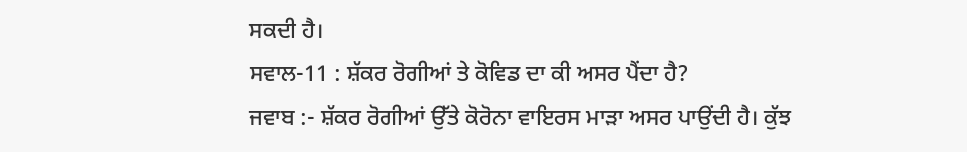ਸਕਦੀ ਹੈ।
ਸਵਾਲ-11 : ਸ਼ੱਕਰ ਰੋਗੀਆਂ ਤੇ ਕੋਵਿਡ ਦਾ ਕੀ ਅਸਰ ਪੈਂਦਾ ਹੈ?
ਜਵਾਬ :- ਸ਼ੱਕਰ ਰੋਗੀਆਂ ਉੱਤੇ ਕੋਰੋਨਾ ਵਾਇਰਸ ਮਾੜਾ ਅਸਰ ਪਾਉਂਦੀ ਹੈ। ਕੁੱਝ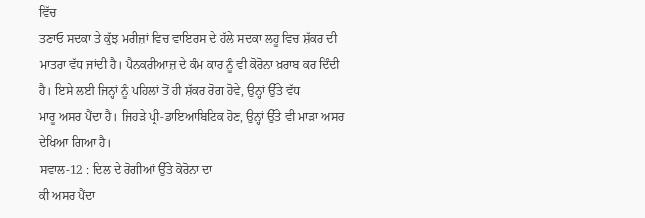ਵਿੱਚ
ਤਣਾਓ ਸਦਕਾ ਤੇ ਕੁੱਝ ਮਰੀਜ਼ਾਂ ਵਿਚ ਵਾਇਰਸ ਦੇ ਹੱਲੇ ਸਦਕਾ ਲਹੂ ਵਿਚ ਸ਼ੱਕਰ ਦੀ
ਮਾਤਰਾ ਵੱਧ ਜਾਂਦੀ ਹੈ। ਪੈਨਕਰੀਆਜ਼ ਦੇ ਕੰਮ ਕਾਰ ਨੂੰ ਵੀ ਕੋਰੋਨਾ ਖ਼ਰਾਬ ਕਰ ਦਿੰਦੀ
ਹੈ। ਇਸੇ ਲਈ ਜਿਨ੍ਹਾਂ ਨੂੰ ਪਹਿਲਾਂ ਤੋਂ ਹੀ ਸ਼ੱਕਰ ਰੋਗ ਹੋਵੇ, ਉਨ੍ਹਾਂ ਉੱਤੇ ਵੱਧ
ਮਾਰੂ ਅਸਰ ਪੈਂਦਾ ਹੈ। ਜਿਹੜੇ ਪ੍ਰੀ-ਡਾਇਆਬਿਟਿਕ ਹੋਣ, ਉਨ੍ਹਾਂ ਉੱਤੇ ਵੀ ਮਾੜਾ ਅਸਰ
ਦੇਖਿਆ ਗਿਆ ਹੈ।
ਸਵਾਲ-12 : ਦਿਲ ਦੇ ਰੋਗੀਆਂ ਉੱਤੇ ਕੋਰੋਨਾ ਦਾ
ਕੀ ਅਸਰ ਪੈਂਦਾ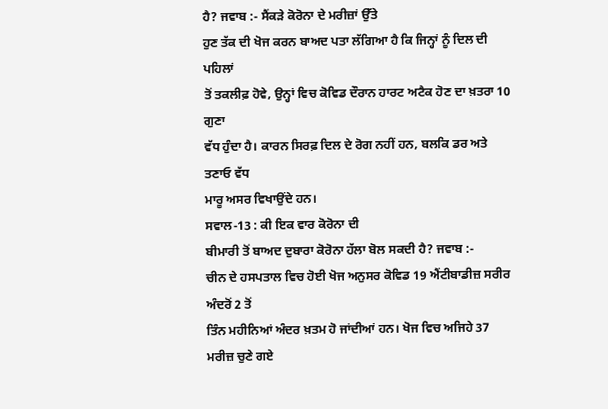ਹੈ? ਜਵਾਬ :- ਸੈਂਕੜੇ ਕੋਰੋਨਾ ਦੇ ਮਰੀਜ਼ਾਂ ਉੱਤੇ
ਹੁਣ ਤੱਕ ਦੀ ਖੋਜ ਕਰਨ ਬਾਅਦ ਪਤਾ ਲੱਗਿਆ ਹੈ ਕਿ ਜਿਨ੍ਹਾਂ ਨੂੰ ਦਿਲ ਦੀ ਪਹਿਲਾਂ
ਤੋਂ ਤਕਲੀਫ਼ ਹੋਵੇ, ਉਨ੍ਹਾਂ ਵਿਚ ਕੋਵਿਡ ਦੌਰਾਨ ਹਾਰਟ ਅਟੈਕ ਹੋਣ ਦਾ ਖ਼ਤਰਾ 10 ਗੁਣਾ
ਵੱਧ ਹੁੰਦਾ ਹੈ। ਕਾਰਨ ਸਿਰਫ਼ ਦਿਲ ਦੇ ਰੋਗ ਨਹੀਂ ਹਨ, ਬਲਕਿ ਡਰ ਅਤੇ ਤਣਾਓ ਵੱਧ
ਮਾਰੂ ਅਸਰ ਵਿਖਾਉਂਦੇ ਹਨ।
ਸਵਾਲ-13 : ਕੀ ਇਕ ਵਾਰ ਕੋਰੋਨਾ ਦੀ
ਬੀਮਾਰੀ ਤੋਂ ਬਾਅਦ ਦੁਬਾਰਾ ਕੋਰੋਨਾ ਹੱਲਾ ਬੋਲ ਸਕਦੀ ਹੈ? ਜਵਾਬ :-
ਚੀਨ ਦੇ ਹਸਪਤਾਲ ਵਿਚ ਹੋਈ ਖੋਜ ਅਨੁਸਰ ਕੋਵਿਡ 19 ਐਂਟੀਬਾਡੀਜ਼ ਸਰੀਰ ਅੰਦਰੋਂ 2 ਤੋਂ
ਤਿੰਨ ਮਹੀਨਿਆਂ ਅੰਦਰ ਖ਼ਤਮ ਹੋ ਜਾਂਦੀਆਂ ਹਨ। ਖੋਜ ਵਿਚ ਅਜਿਹੇ 37 ਮਰੀਜ਼ ਚੁਣੇ ਗਏ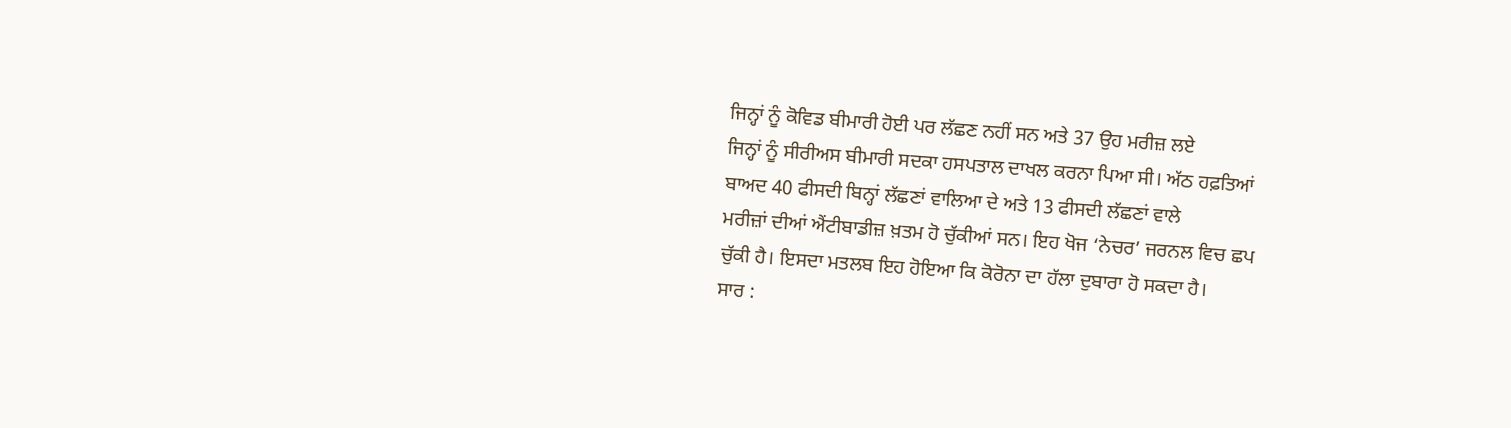ਜਿਨ੍ਹਾਂ ਨੂੰ ਕੋਵਿਡ ਬੀਮਾਰੀ ਹੋਈ ਪਰ ਲੱਛਣ ਨਹੀਂ ਸਨ ਅਤੇ 37 ਉਹ ਮਰੀਜ਼ ਲਏ
ਜਿਨ੍ਹਾਂ ਨੂੰ ਸੀਰੀਅਸ ਬੀਮਾਰੀ ਸਦਕਾ ਹਸਪਤਾਲ ਦਾਖਲ ਕਰਨਾ ਪਿਆ ਸੀ। ਅੱਠ ਹਫ਼ਤਿਆਂ
ਬਾਅਦ 40 ਫੀਸਦੀ ਬਿਨ੍ਹਾਂ ਲੱਛਣਾਂ ਵਾਲਿਆ ਦੇ ਅਤੇ 13 ਫੀਸਦੀ ਲੱਛਣਾਂ ਵਾਲੇ
ਮਰੀਜ਼ਾਂ ਦੀਆਂ ਐਂਟੀਬਾਡੀਜ਼ ਖ਼ਤਮ ਹੋ ਚੁੱਕੀਆਂ ਸਨ। ਇਹ ਖੋਜ ‘ਨੇਚਰ’ ਜਰਨਲ ਵਿਚ ਛਪ
ਚੁੱਕੀ ਹੈ। ਇਸਦਾ ਮਤਲਬ ਇਹ ਹੋਇਆ ਕਿ ਕੋਰੋਨਾ ਦਾ ਹੱਲਾ ਦੁਬਾਰਾ ਹੋ ਸਕਦਾ ਹੈ।
ਸਾਰ :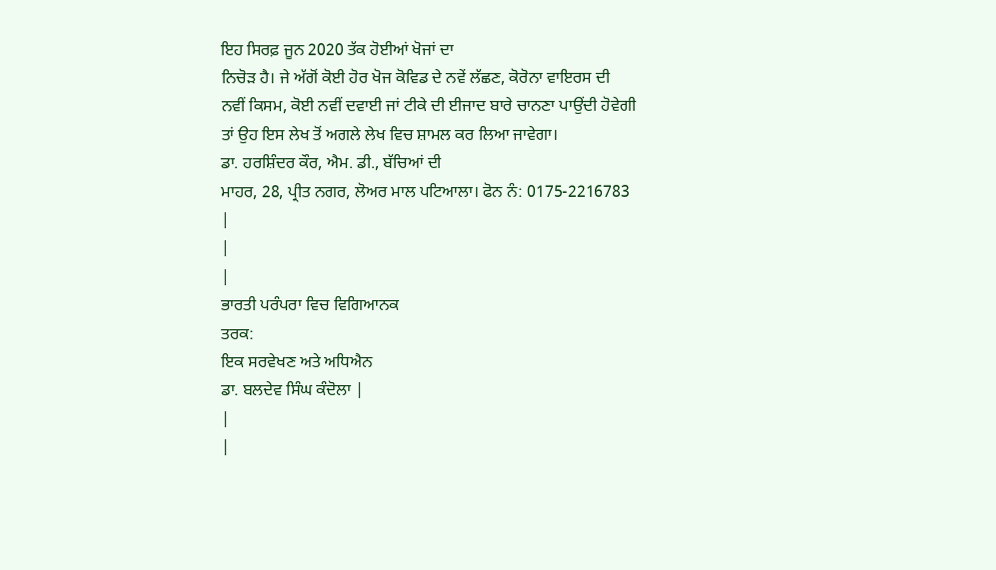ਇਹ ਸਿਰਫ਼ ਜੂਨ 2020 ਤੱਕ ਹੋਈਆਂ ਖੋਜਾਂ ਦਾ
ਨਿਚੋੜ ਹੈ। ਜੇ ਅੱਗੋਂ ਕੋਈ ਹੋਰ ਖੋਜ ਕੋਵਿਡ ਦੇ ਨਵੇਂ ਲੱਛਣ, ਕੋਰੋਨਾ ਵਾਇਰਸ ਦੀ
ਨਵੀਂ ਕਿਸਮ, ਕੋਈ ਨਵੀਂ ਦਵਾਈ ਜਾਂ ਟੀਕੇ ਦੀ ਈਜਾਦ ਬਾਰੇ ਚਾਨਣਾ ਪਾਉਂਦੀ ਹੋਵੇਗੀ
ਤਾਂ ਉਹ ਇਸ ਲੇਖ ਤੋਂ ਅਗਲੇ ਲੇਖ ਵਿਚ ਸ਼ਾਮਲ ਕਰ ਲਿਆ ਜਾਵੇਗਾ।
ਡਾ. ਹਰਸ਼ਿੰਦਰ ਕੌਰ, ਐਮ. ਡੀ., ਬੱਚਿਆਂ ਦੀ
ਮਾਹਰ, 28, ਪ੍ਰੀਤ ਨਗਰ, ਲੋਅਰ ਮਾਲ ਪਟਿਆਲਾ। ਫੋਨ ਨੰ: 0175-2216783
|
|
|
ਭਾਰਤੀ ਪਰੰਪਰਾ ਵਿਚ ਵਿਗਿਆਨਕ
ਤਰਕ:
ਇਕ ਸਰਵੇਖਣ ਅਤੇ ਅਧਿਐਨ
ਡਾ. ਬਲਦੇਵ ਸਿੰਘ ਕੰਦੋਲਾ |
|
|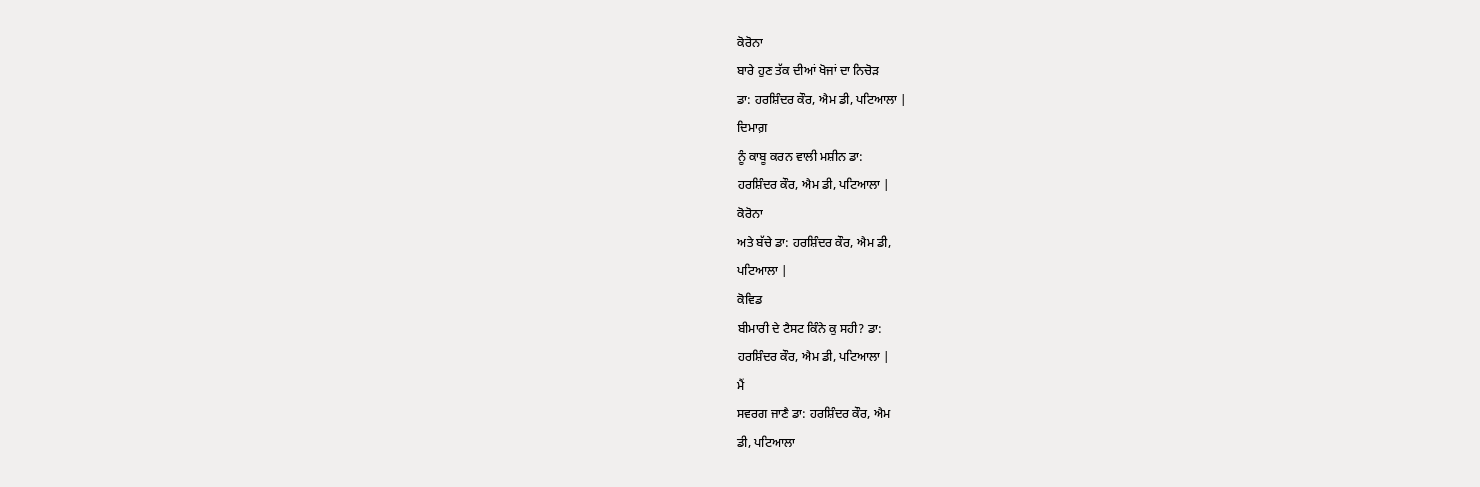ਕੋਰੋਨਾ
ਬਾਰੇ ਹੁਣ ਤੱਕ ਦੀਆਂ ਖੋਜਾਂ ਦਾ ਨਿਚੋੜ
ਡਾ: ਹਰਸ਼ਿੰਦਰ ਕੌਰ, ਐਮ ਡੀ, ਪਟਿਆਲਾ |
ਦਿਮਾਗ਼
ਨੂੰ ਕਾਬੂ ਕਰਨ ਵਾਲੀ ਮਸ਼ੀਨ ਡਾ:
ਹਰਸ਼ਿੰਦਰ ਕੌਰ, ਐਮ ਡੀ, ਪਟਿਆਲਾ |
ਕੋਰੋਨਾ
ਅਤੇ ਬੱਚੇ ਡਾ: ਹਰਸ਼ਿੰਦਰ ਕੌਰ, ਐਮ ਡੀ,
ਪਟਿਆਲਾ |
ਕੋਵਿਡ
ਬੀਮਾਰੀ ਦੇ ਟੈਸਟ ਕਿੰਨੇ ਕੁ ਸਹੀ? ਡਾ:
ਹਰਸ਼ਿੰਦਰ ਕੌਰ, ਐਮ ਡੀ, ਪਟਿਆਲਾ |
ਮੈਂ
ਸਵਰਗ ਜਾਣੈ ਡਾ: ਹਰਸ਼ਿੰਦਰ ਕੌਰ, ਐਮ
ਡੀ, ਪਟਿਆਲਾ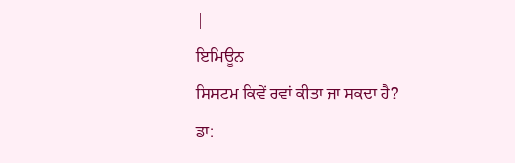|
ਇਮਿਊਨ
ਸਿਸਟਮ ਕਿਵੇਂ ਰਵਾਂ ਕੀਤਾ ਜਾ ਸਕਦਾ ਹੈ?
ਡਾ: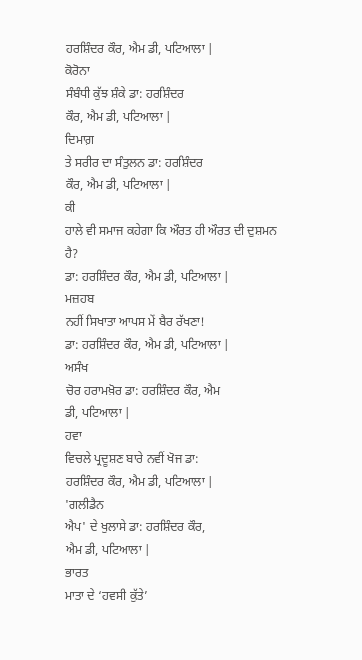ਹਰਸ਼ਿੰਦਰ ਕੌਰ, ਐਮ ਡੀ, ਪਟਿਆਲਾ |
ਕੋਰੋਨਾ
ਸੰਬੰਧੀ ਕੁੱਝ ਸ਼ੰਕੇ ਡਾ: ਹਰਸ਼ਿੰਦਰ
ਕੌਰ, ਐਮ ਡੀ, ਪਟਿਆਲਾ |
ਦਿਮਾਗ਼
ਤੇ ਸਰੀਰ ਦਾ ਸੰਤੁਲਨ ਡਾ: ਹਰਸ਼ਿੰਦਰ
ਕੌਰ, ਐਮ ਡੀ, ਪਟਿਆਲਾ |
ਕੀ
ਹਾਲੇ ਵੀ ਸਮਾਜ ਕਹੇਗਾ ਕਿ ਔਰਤ ਹੀ ਔਰਤ ਦੀ ਦੁਸ਼ਮਨ ਹੈ?
ਡਾ: ਹਰਸ਼ਿੰਦਰ ਕੌਰ, ਐਮ ਡੀ, ਪਟਿਆਲਾ |
ਮਜ਼ਹਬ
ਨਹੀਂ ਸਿਖਾਤਾ ਆਪਸ ਮੇਂ ਬੈਰ ਰੱਖਣਾ!
ਡਾ: ਹਰਸ਼ਿੰਦਰ ਕੌਰ, ਐਮ ਡੀ, ਪਟਿਆਲਾ |
ਅਸੰਖ
ਚੋਰ ਹਰਾਮਖ਼ੋਰ ਡਾ: ਹਰਸ਼ਿੰਦਰ ਕੌਰ, ਐਮ
ਡੀ, ਪਟਿਆਲਾ |
ਹਵਾ
ਵਿਚਲੇ ਪ੍ਰਦੂਸ਼ਣ ਬਾਰੇ ਨਵੀਂ ਖੋਜ ਡਾ:
ਹਰਸ਼ਿੰਦਰ ਕੌਰ, ਐਮ ਡੀ, ਪਟਿਆਲਾ |
'ਗਲੀਡੈਨ
ਐਪ' ਦੇ ਖੁਲਾਸੇ ਡਾ: ਹਰਸ਼ਿੰਦਰ ਕੌਰ,
ਐਮ ਡੀ, ਪਟਿਆਲਾ |
ਭਾਰਤ
ਮਾਤਾ ਦੇ ‘ਹਵਸੀ ਕੁੱਤੇ’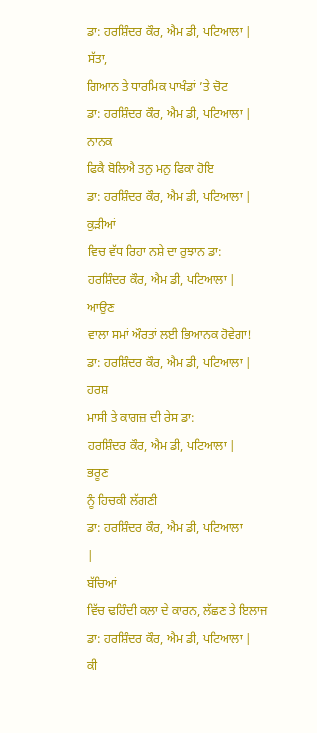ਡਾ: ਹਰਸ਼ਿੰਦਰ ਕੌਰ, ਐਮ ਡੀ, ਪਟਿਆਲਾ |
ਸੱਤਾ,
ਗਿਆਨ ਤੇ ਧਾਰਮਿਕ ਪਾਖੰਡਾਂ ’ਤੇ ਚੋਟ
ਡਾ: ਹਰਸ਼ਿੰਦਰ ਕੌਰ, ਐਮ ਡੀ, ਪਟਿਆਲਾ |
ਨਾਨਕ
ਫਿਕੈ ਬੋਲਿਐ ਤਨੁ ਮਨੁ ਫਿਕਾ ਹੋਇ
ਡਾ: ਹਰਸ਼ਿੰਦਰ ਕੌਰ, ਐਮ ਡੀ, ਪਟਿਆਲਾ |
ਕੁੜੀਆਂ
ਵਿਚ ਵੱਧ ਰਿਹਾ ਨਸ਼ੇ ਦਾ ਰੁਝਾਨ ਡਾ:
ਹਰਸ਼ਿੰਦਰ ਕੌਰ, ਐਮ ਡੀ, ਪਟਿਆਲਾ |
ਆਉਣ
ਵਾਲਾ ਸਮਾਂ ਔਰਤਾਂ ਲਈ ਭਿਆਨਕ ਹੋਵੇਗਾ!
ਡਾ: ਹਰਸ਼ਿੰਦਰ ਕੌਰ, ਐਮ ਡੀ, ਪਟਿਆਲਾ |
ਹਰਸ਼
ਮਾਸੀ ਤੇ ਕਾਗਜ਼ ਦੀ ਰੇਸ ਡਾ:
ਹਰਸ਼ਿੰਦਰ ਕੌਰ, ਐਮ ਡੀ, ਪਟਿਆਲਾ |
ਭਰੂਣ
ਨੂੰ ਹਿਚਕੀ ਲੱਗਣੀ
ਡਾ: ਹਰਸ਼ਿੰਦਰ ਕੌਰ, ਐਮ ਡੀ, ਪਟਿਆਲਾ
|
ਬੱਚਿਆਂ
ਵਿੱਚ ਢਹਿੰਦੀ ਕਲਾ ਦੇ ਕਾਰਨ, ਲੱਛਣ ਤੇ ਇਲਾਜ
ਡਾ: ਹਰਸ਼ਿੰਦਰ ਕੌਰ, ਐਮ ਡੀ, ਪਟਿਆਲਾ |
ਕੀ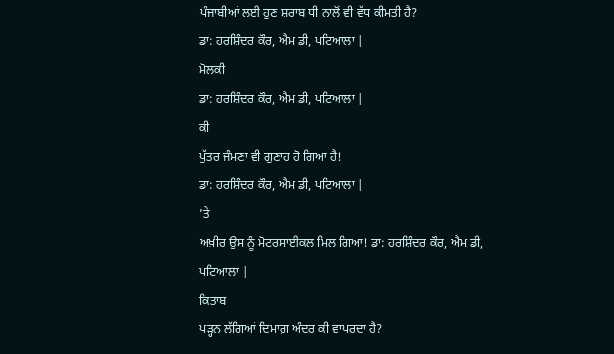ਪੰਜਾਬੀਆਂ ਲਈ ਹੁਣ ਸ਼ਰਾਬ ਧੀ ਨਾਲੋਂ ਵੀ ਵੱਧ ਕੀਮਤੀ ਹੈ?
ਡਾ: ਹਰਸ਼ਿੰਦਰ ਕੌਰ, ਐਮ ਡੀ, ਪਟਿਆਲਾ |
ਮੋਲਕੀ
ਡਾ: ਹਰਸ਼ਿੰਦਰ ਕੌਰ, ਐਮ ਡੀ, ਪਟਿਆਲਾ |
ਕੀ
ਪੁੱਤਰ ਜੰਮਣਾ ਵੀ ਗੁਣਾਹ ਹੋ ਗਿਆ ਹੈ!
ਡਾ: ਹਰਸ਼ਿੰਦਰ ਕੌਰ, ਐਮ ਡੀ, ਪਟਿਆਲਾ |
’ਤੇ
ਅਖ਼ੀਰ ਉਸ ਨੂੰ ਮੋਟਰਸਾਈਕਲ ਮਿਲ ਗਿਆ! ਡਾ: ਹਰਸ਼ਿੰਦਰ ਕੌਰ, ਐਮ ਡੀ,
ਪਟਿਆਲਾ |
ਕਿਤਾਬ
ਪੜ੍ਹਨ ਲੱਗਿਆਂ ਦਿਮਾਗ਼ ਅੰਦਰ ਕੀ ਵਾਪਰਦਾ ਹੈ?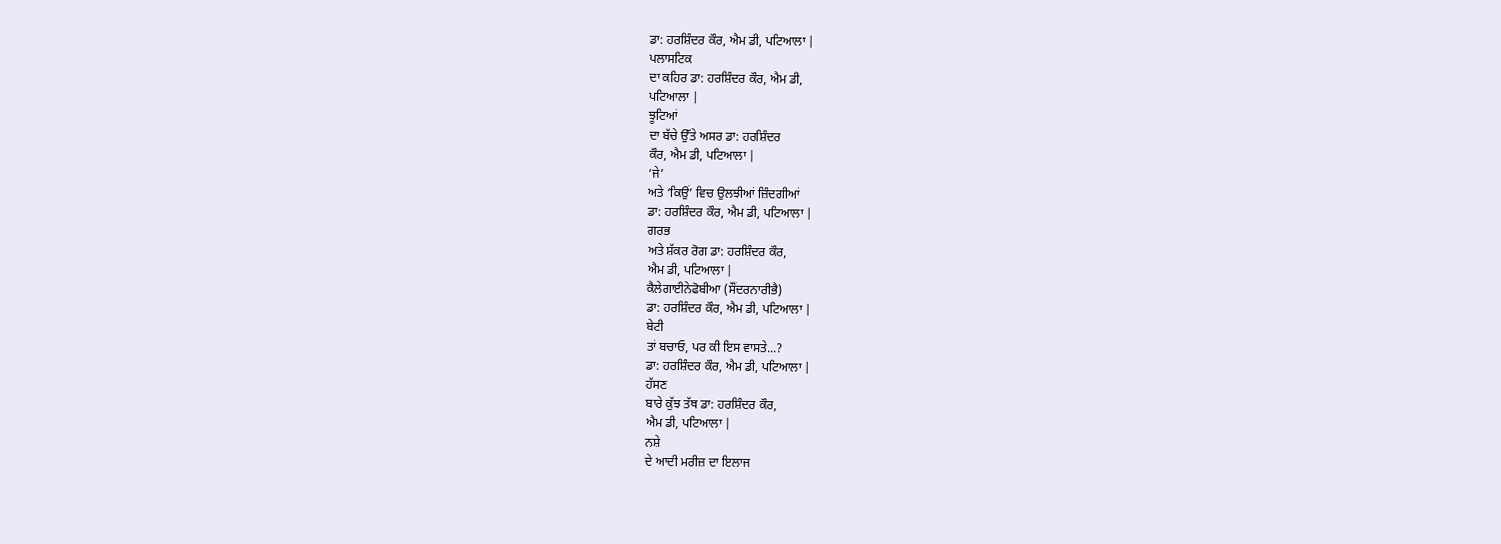ਡਾ: ਹਰਸ਼ਿੰਦਰ ਕੌਰ, ਐਮ ਡੀ, ਪਟਿਆਲਾ |
ਪਲਾਸਟਿਕ
ਦਾ ਕਹਿਰ ਡਾ: ਹਰਸ਼ਿੰਦਰ ਕੌਰ, ਐਮ ਡੀ,
ਪਟਿਆਲਾ |
ਝੂਟਿਆਂ
ਦਾ ਬੱਚੇ ਉੱਤੇ ਅਸਰ ਡਾ: ਹਰਸ਼ਿੰਦਰ
ਕੌਰ, ਐਮ ਡੀ, ਪਟਿਆਲਾ |
‘ਜੇ’
ਅਤੇ ‘ਕਿਉਂ’ ਵਿਚ ਉਲਝੀਆਂ ਜ਼ਿੰਦਗੀਆਂ
ਡਾ: ਹਰਸ਼ਿੰਦਰ ਕੌਰ, ਐਮ ਡੀ, ਪਟਿਆਲਾ |
ਗਰਭ
ਅਤੇ ਸ਼ੱਕਰ ਰੋਗ ਡਾ: ਹਰਸ਼ਿੰਦਰ ਕੌਰ,
ਐਮ ਡੀ, ਪਟਿਆਲਾ |
ਕੈਲੇਗਾਈਨੇਫੋਬੀਆ (ਸੌਂਦਰਨਾਰੀਭੈ)
ਡਾ: ਹਰਸ਼ਿੰਦਰ ਕੌਰ, ਐਮ ਡੀ, ਪਟਿਆਲਾ |
ਬੇਟੀ
ਤਾਂ ਬਚਾਓ, ਪਰ ਕੀ ਇਸ ਵਾਸਤੇ...?
ਡਾ: ਹਰਸ਼ਿੰਦਰ ਕੌਰ, ਐਮ ਡੀ, ਪਟਿਆਲਾ |
ਹੱਸਣ
ਬਾਰੇ ਕੁੱਝ ਤੱਥ ਡਾ: ਹਰਸ਼ਿੰਦਰ ਕੌਰ,
ਐਮ ਡੀ, ਪਟਿਆਲਾ |
ਨਸ਼ੇ
ਦੇ ਆਦੀ ਮਰੀਜ਼ ਦਾ ਇਲਾਜ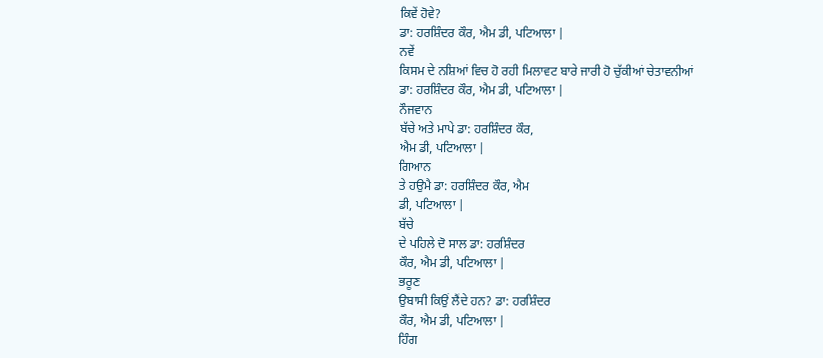ਕਿਵੇਂ ਹੋਵੇ?
ਡਾ: ਹਰਸ਼ਿੰਦਰ ਕੌਰ, ਐਮ ਡੀ, ਪਟਿਆਲਾ |
ਨਵੇਂ
ਕਿਸਮ ਦੇ ਨਸ਼ਿਆਂ ਵਿਚ ਹੋ ਰਹੀ ਮਿਲਾਵਟ ਬਾਰੇ ਜਾਰੀ ਹੋ ਚੁੱਕੀਆਂ ਚੇਤਾਵਨੀਆਂ
ਡਾ: ਹਰਸ਼ਿੰਦਰ ਕੌਰ, ਐਮ ਡੀ, ਪਟਿਆਲਾ |
ਨੌਜਵਾਨ
ਬੱਚੇ ਅਤੇ ਮਾਪੇ ਡਾ: ਹਰਸ਼ਿੰਦਰ ਕੌਰ,
ਐਮ ਡੀ, ਪਟਿਆਲਾ |
ਗਿਆਨ
ਤੇ ਹਉਮੈ ਡਾ: ਹਰਸ਼ਿੰਦਰ ਕੌਰ, ਐਮ
ਡੀ, ਪਟਿਆਲਾ |
ਬੱਚੇ
ਦੇ ਪਹਿਲੇ ਦੋ ਸਾਲ ਡਾ: ਹਰਸ਼ਿੰਦਰ
ਕੌਰ, ਐਮ ਡੀ, ਪਟਿਆਲਾ |
ਭਰੂਣ
ਉਬਾਸੀ ਕਿਉਂ ਲੈਂਦੇ ਹਨ? ਡਾ: ਹਰਸ਼ਿੰਦਰ
ਕੌਰ, ਐਮ ਡੀ, ਪਟਿਆਲਾ |
ਹਿੰਗ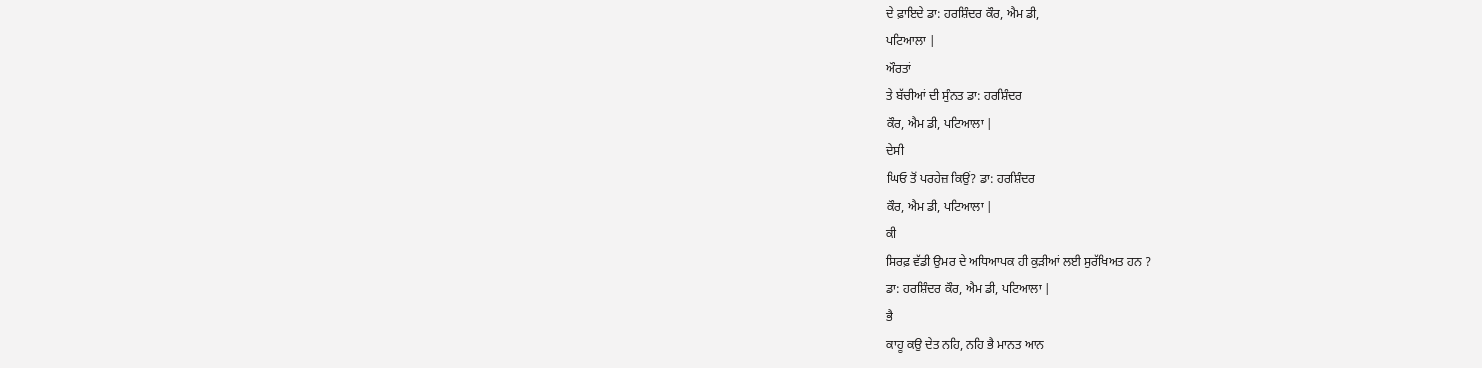ਦੇ ਫ਼ਾਇਦੇ ਡਾ: ਹਰਸ਼ਿੰਦਰ ਕੌਰ, ਐਮ ਡੀ,
ਪਟਿਆਲਾ |
ਔਰਤਾਂ
ਤੇ ਬੱਚੀਆਂ ਦੀ ਸੁੰਨਤ ਡਾ: ਹਰਸ਼ਿੰਦਰ
ਕੌਰ, ਐਮ ਡੀ, ਪਟਿਆਲਾ |
ਦੇਸੀ
ਘਿਓ ਤੋਂ ਪਰਹੇਜ਼ ਕਿਉਂ? ਡਾ: ਹਰਸ਼ਿੰਦਰ
ਕੌਰ, ਐਮ ਡੀ, ਪਟਿਆਲਾ |
ਕੀ
ਸਿਰਫ਼ ਵੱਡੀ ਉਮਰ ਦੇ ਅਧਿਆਪਕ ਹੀ ਕੁੜੀਆਂ ਲਈ ਸੁਰੱਖਿਅਤ ਹਨ ?
ਡਾ: ਹਰਸ਼ਿੰਦਰ ਕੌਰ, ਐਮ ਡੀ, ਪਟਿਆਲਾ |
ਭੈ
ਕਾਹੂ ਕਉ ਦੇਤ ਨਹਿ, ਨਹਿ ਭੈ ਮਾਨਤ ਆਨ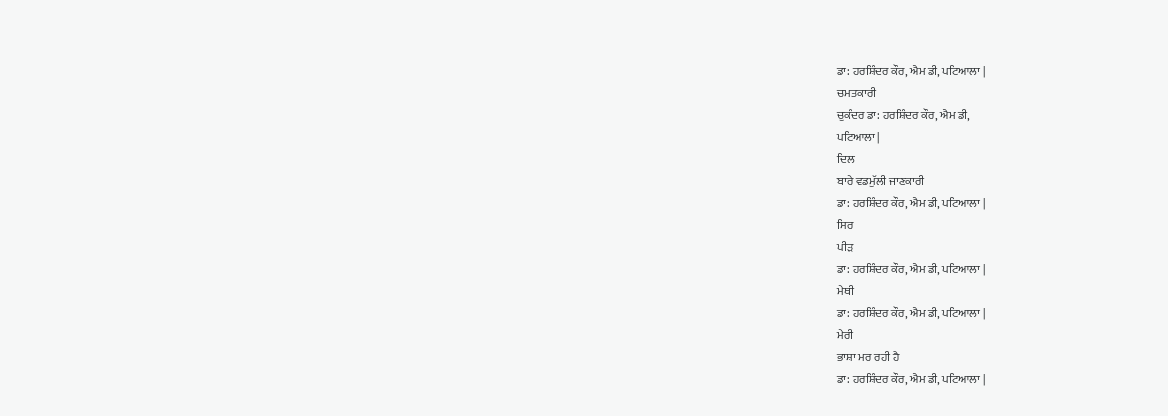ਡਾ: ਹਰਸ਼ਿੰਦਰ ਕੌਰ, ਐਮ ਡੀ, ਪਟਿਆਲਾ |
ਚਮਤਕਾਰੀ
ਚੁਕੰਦਰ ਡਾ: ਹਰਸ਼ਿੰਦਰ ਕੌਰ, ਐਮ ਡੀ,
ਪਟਿਆਲਾ |
ਦਿਲ
ਬਾਰੇ ਵਡਮੁੱਲੀ ਜਾਣਕਾਰੀ
ਡਾ: ਹਰਸ਼ਿੰਦਰ ਕੌਰ, ਐਮ ਡੀ, ਪਟਿਆਲਾ |
ਸਿਰ
ਪੀੜ
ਡਾ: ਹਰਸ਼ਿੰਦਰ ਕੌਰ, ਐਮ ਡੀ, ਪਟਿਆਲਾ |
ਮੇਥੀ
ਡਾ: ਹਰਸ਼ਿੰਦਰ ਕੌਰ, ਐਮ ਡੀ, ਪਟਿਆਲਾ |
ਮੇਰੀ
ਭਾਸ਼ਾ ਮਰ ਰਹੀ ਹੈ
ਡਾ: ਹਰਸ਼ਿੰਦਰ ਕੌਰ, ਐਮ ਡੀ, ਪਟਿਆਲਾ |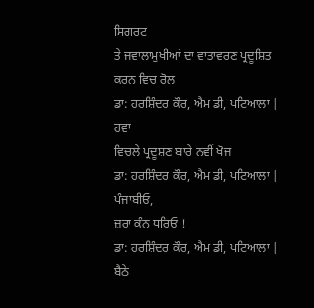ਸਿਗਰਟ
ਤੇ ਜਵਾਲਾਮੁਖੀਆਂ ਦਾ ਵਾਤਾਵਰਣ ਪ੍ਰਦੂਸ਼ਿਤ ਕਰਨ ਵਿਚ ਰੋਲ
ਡਾ: ਹਰਸ਼ਿੰਦਰ ਕੌਰ, ਐਮ ਡੀ, ਪਟਿਆਲਾ |
ਹਵਾ
ਵਿਚਲੇ ਪ੍ਰਦੂਸ਼ਣ ਬਾਰੇ ਨਵੀਂ ਖੋਜ
ਡਾ: ਹਰਸ਼ਿੰਦਰ ਕੌਰ, ਐਮ ਡੀ, ਪਟਿਆਲਾ |
ਪੰਜਾਬੀਓ,
ਜ਼ਰਾ ਕੰਨ ਧਰਿਓ !
ਡਾ: ਹਰਸ਼ਿੰਦਰ ਕੌਰ, ਐਮ ਡੀ, ਪਟਿਆਲਾ |
ਬੈਠੇ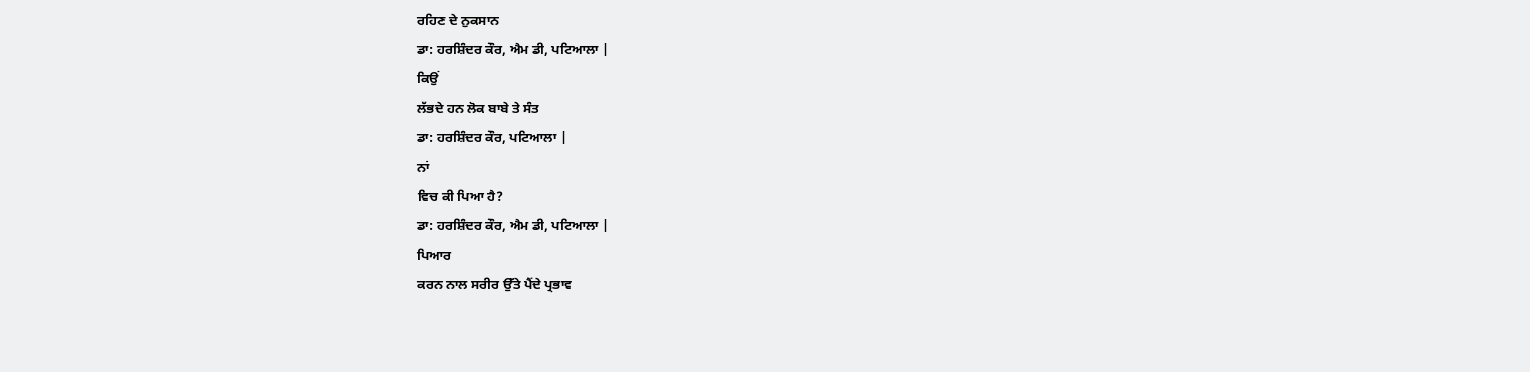ਰਹਿਣ ਦੇ ਨੁਕਸਾਨ
ਡਾ: ਹਰਸ਼ਿੰਦਰ ਕੌਰ, ਐਮ ਡੀ, ਪਟਿਆਲਾ |
ਕਿਉਂ
ਲੱਭਦੇ ਹਨ ਲੋਕ ਬਾਬੇ ਤੇ ਸੰਤ
ਡਾ: ਹਰਸ਼ਿੰਦਰ ਕੌਰ, ਪਟਿਆਲਾ |
ਨਾਂ
ਵਿਚ ਕੀ ਪਿਆ ਹੈ?
ਡਾ: ਹਰਸ਼ਿੰਦਰ ਕੌਰ, ਐਮ ਡੀ, ਪਟਿਆਲਾ |
ਪਿਆਰ
ਕਰਨ ਨਾਲ ਸਰੀਰ ਉੱਤੇ ਪੈਂਦੇ ਪ੍ਰਭਾਵ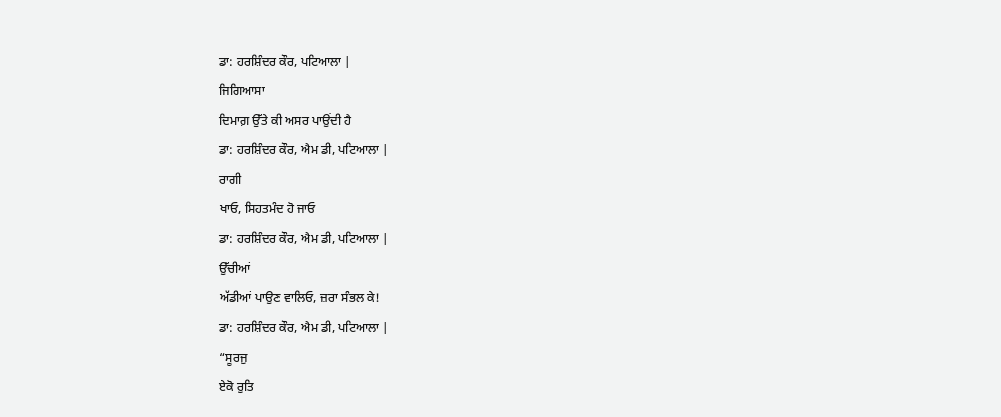ਡਾ: ਹਰਸ਼ਿੰਦਰ ਕੌਰ, ਪਟਿਆਲਾ |
ਜਿਗਿਆਸਾ
ਦਿਮਾਗ਼ ਉੱਤੇ ਕੀ ਅਸਰ ਪਾਉਂਦੀ ਹੈ
ਡਾ: ਹਰਸ਼ਿੰਦਰ ਕੌਰ, ਐਮ ਡੀ, ਪਟਿਆਲਾ |
ਰਾਗੀ
ਖਾਓ, ਸਿਹਤਮੰਦ ਹੋ ਜਾਓ
ਡਾ: ਹਰਸ਼ਿੰਦਰ ਕੌਰ, ਐਮ ਡੀ, ਪਟਿਆਲਾ |
ਉੱਚੀਆਂ
ਅੱਡੀਆਂ ਪਾਉਣ ਵਾਲਿਓ, ਜ਼ਰਾ ਸੰਭਲ ਕੇ!
ਡਾ: ਹਰਸ਼ਿੰਦਰ ਕੌਰ, ਐਮ ਡੀ, ਪਟਿਆਲਾ |
“ਸੂਰਜੁ
ਏਕੋ ਰੁਤਿ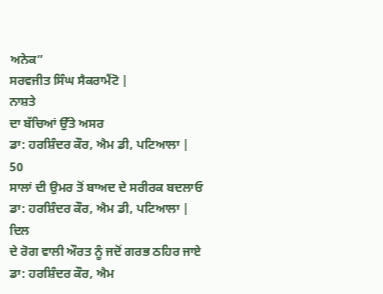ਅਨੇਕ”
ਸਰਵਜੀਤ ਸਿੰਘ ਸੈਕਰਾਮੈਂਟੋ |
ਨਾਸ਼ਤੇ
ਦਾ ਬੱਚਿਆਂ ਉੱਤੇ ਅਸਰ
ਡਾ: ਹਰਸ਼ਿੰਦਰ ਕੌਰ, ਐਮ ਡੀ, ਪਟਿਆਲਾ |
50
ਸਾਲਾਂ ਦੀ ਉਮਰ ਤੋਂ ਬਾਅਦ ਦੇ ਸਰੀਰਕ ਬਦਲਾਓ
ਡਾ: ਹਰਸ਼ਿੰਦਰ ਕੌਰ, ਐਮ ਡੀ, ਪਟਿਆਲਾ |
ਦਿਲ
ਦੇ ਰੋਗ ਵਾਲੀ ਔਰਤ ਨੂੰ ਜਦੋਂ ਗਰਭ ਠਹਿਰ ਜਾਏ
ਡਾ: ਹਰਸ਼ਿੰਦਰ ਕੌਰ, ਐਮ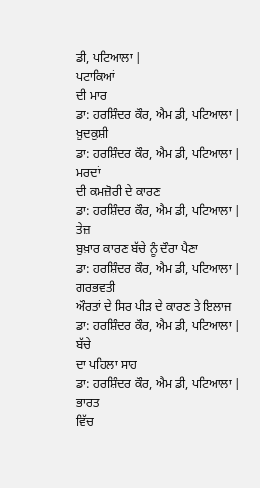ਡੀ, ਪਟਿਆਲਾ |
ਪਟਾਕਿਆਂ
ਦੀ ਮਾਰ
ਡਾ: ਹਰਸ਼ਿੰਦਰ ਕੌਰ, ਐਮ ਡੀ, ਪਟਿਆਲਾ |
ਖ਼ੁਦਕੁਸ਼ੀ
ਡਾ: ਹਰਸ਼ਿੰਦਰ ਕੌਰ, ਐਮ ਡੀ, ਪਟਿਆਲਾ |
ਮਰਦਾਂ
ਦੀ ਕਮਜ਼ੋਰੀ ਦੇ ਕਾਰਣ
ਡਾ: ਹਰਸ਼ਿੰਦਰ ਕੌਰ, ਐਮ ਡੀ, ਪਟਿਆਲਾ |
ਤੇਜ਼
ਬੁਖ਼ਾਰ ਕਾਰਣ ਬੱਚੇ ਨੂੰ ਦੌਰਾ ਪੈਣਾ
ਡਾ: ਹਰਸ਼ਿੰਦਰ ਕੌਰ, ਐਮ ਡੀ, ਪਟਿਆਲਾ |
ਗਰਭਵਤੀ
ਔਰਤਾਂ ਦੇ ਸਿਰ ਪੀੜ ਦੇ ਕਾਰਣ ਤੇ ਇਲਾਜ
ਡਾ: ਹਰਸ਼ਿੰਦਰ ਕੌਰ, ਐਮ ਡੀ, ਪਟਿਆਲਾ |
ਬੱਚੇ
ਦਾ ਪਹਿਲਾ ਸਾਹ
ਡਾ: ਹਰਸ਼ਿੰਦਰ ਕੌਰ, ਐਮ ਡੀ, ਪਟਿਆਲਾ |
ਭਾਰਤ
ਵਿੱਚ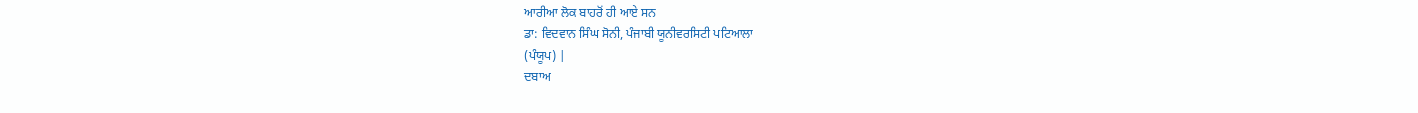ਆਰੀਆ ਲੋਕ ਬਾਹਰੋਂ ਹੀ ਆਏ ਸਨ
ਡਾ: ਵਿਦਵਾਨ ਸਿੰਘ ਸੋਨੀ, ਪੰਜਾਬੀ ਯੂਨੀਵਰਸਿਟੀ ਪਟਿਆਲਾ
(ਪੰਯੂਪ) |
ਦਬਾਅ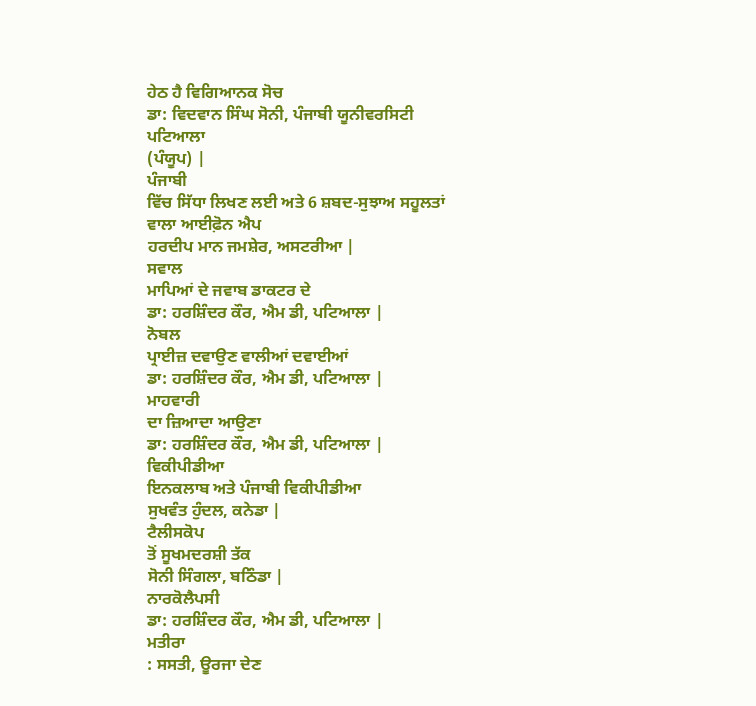ਹੇਠ ਹੈ ਵਿਗਿਆਨਕ ਸੋਚ
ਡਾ: ਵਿਦਵਾਨ ਸਿੰਘ ਸੋਨੀ, ਪੰਜਾਬੀ ਯੂਨੀਵਰਸਿਟੀ ਪਟਿਆਲਾ
(ਪੰਯੂਪ) |
ਪੰਜਾਬੀ
ਵਿੱਚ ਸਿੱਧਾ ਲਿਖਣ ਲਈ ਅਤੇ 6 ਸ਼ਬਦ-ਸੁਝਾਅ ਸਹੂਲਤਾਂ ਵਾਲਾ ਆਈਫ਼ੋਨ ਐਪ
ਹਰਦੀਪ ਮਾਨ ਜਮਸ਼ੇਰ, ਅਸਟਰੀਆ |
ਸਵਾਲ
ਮਾਪਿਆਂ ਦੇ ਜਵਾਬ ਡਾਕਟਰ ਦੇ
ਡਾ: ਹਰਸ਼ਿੰਦਰ ਕੌਰ, ਐਮ ਡੀ, ਪਟਿਆਲਾ |
ਨੋਬਲ
ਪ੍ਰਾਈਜ਼ ਦਵਾਉਣ ਵਾਲੀਆਂ ਦਵਾਈਆਂ
ਡਾ: ਹਰਸ਼ਿੰਦਰ ਕੌਰ, ਐਮ ਡੀ, ਪਟਿਆਲਾ |
ਮਾਹਵਾਰੀ
ਦਾ ਜ਼ਿਆਦਾ ਆਉਣਾ
ਡਾ: ਹਰਸ਼ਿੰਦਰ ਕੌਰ, ਐਮ ਡੀ, ਪਟਿਆਲਾ |
ਵਿਕੀਪੀਡੀਆ
ਇਨਕਲਾਬ ਅਤੇ ਪੰਜਾਬੀ ਵਿਕੀਪੀਡੀਆ
ਸੁਖਵੰਤ ਹੁੰਦਲ, ਕਨੇਡਾ |
ਟੈਲੀਸਕੋਪ
ਤੋਂ ਸੂਖਮਦਰਸ਼ੀ ਤੱਕ
ਸੋਨੀ ਸਿੰਗਲਾ, ਬਠਿੰਡਾ |
ਨਾਰਕੋਲੈਪਸੀ
ਡਾ: ਹਰਸ਼ਿੰਦਰ ਕੌਰ, ਐਮ ਡੀ, ਪਟਿਆਲਾ |
ਮਤੀਰਾ
: ਸਸਤੀ, ਊਰਜਾ ਦੇਣ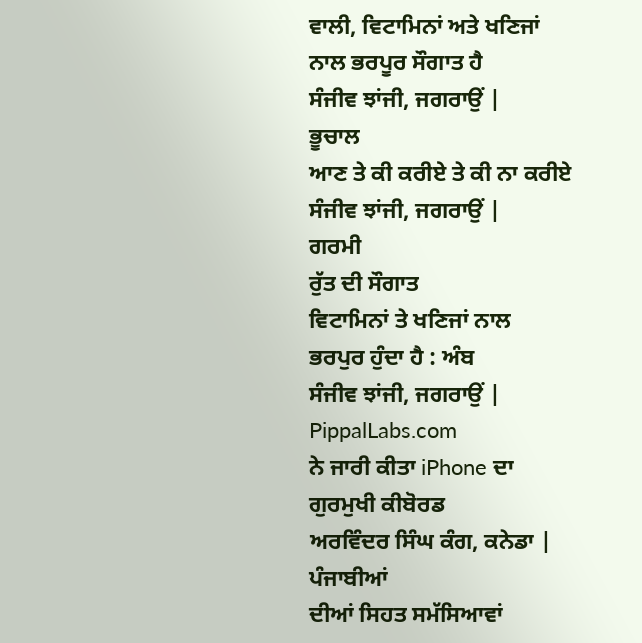ਵਾਲੀ, ਵਿਟਾਮਿਨਾਂ ਅਤੇ ਖਣਿਜਾਂ ਨਾਲ ਭਰਪੂਰ ਸੌਗਾਤ ਹੈ
ਸੰਜੀਵ ਝਾਂਜੀ, ਜਗਰਾਉਂ |
ਭੂਚਾਲ
ਆਣ ਤੇ ਕੀ ਕਰੀਏ ਤੇ ਕੀ ਨਾ ਕਰੀਏ
ਸੰਜੀਵ ਝਾਂਜੀ, ਜਗਰਾਉਂ |
ਗਰਮੀ
ਰੁੱਤ ਦੀ ਸੌਗਾਤ
ਵਿਟਾਮਿਨਾਂ ਤੇ ਖਣਿਜਾਂ ਨਾਲ
ਭਰਪੁਰ ਹੁੰਦਾ ਹੈ : ਅੰਬ
ਸੰਜੀਵ ਝਾਂਜੀ, ਜਗਰਾਉਂ |
PippalLabs.com
ਨੇ ਜਾਰੀ ਕੀਤਾ iPhone ਦਾ ਗੁਰਮੁਖੀ ਕੀਬੋਰਡ
ਅਰਵਿੰਦਰ ਸਿੰਘ ਕੰਗ, ਕਨੇਡਾ |
ਪੰਜਾਬੀਆਂ
ਦੀਆਂ ਸਿਹਤ ਸਮੱਸਿਆਵਾਂ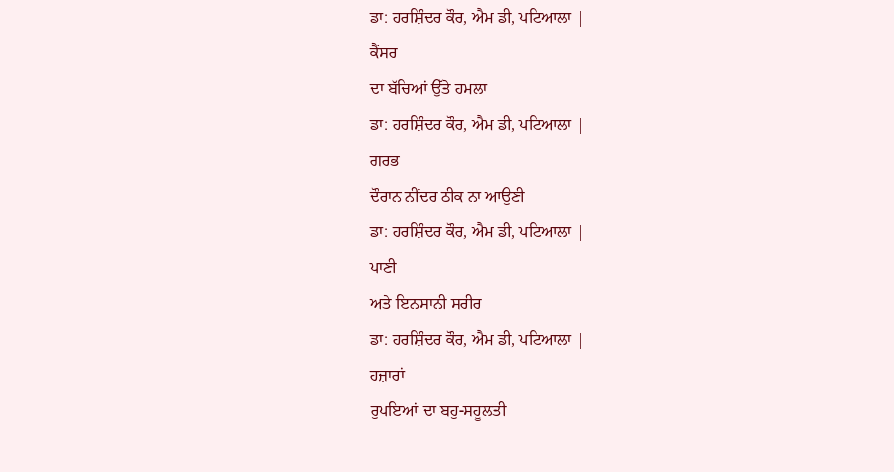ਡਾ: ਹਰਸ਼ਿੰਦਰ ਕੌਰ, ਐਮ ਡੀ, ਪਟਿਆਲਾ |
ਕੈਂਸਰ
ਦਾ ਬੱਚਿਆਂ ਉੱਤੇ ਹਮਲਾ
ਡਾ: ਹਰਸ਼ਿੰਦਰ ਕੌਰ, ਐਮ ਡੀ, ਪਟਿਆਲਾ |
ਗਰਭ
ਦੌਰਾਨ ਨੀਂਦਰ ਠੀਕ ਨਾ ਆਉਣੀ
ਡਾ: ਹਰਸ਼ਿੰਦਰ ਕੌਰ, ਐਮ ਡੀ, ਪਟਿਆਲਾ |
ਪਾਣੀ
ਅਤੇ ਇਨਸਾਨੀ ਸਰੀਰ
ਡਾ: ਹਰਸ਼ਿੰਦਰ ਕੌਰ, ਐਮ ਡੀ, ਪਟਿਆਲਾ |
ਹਜ਼ਾਰਾਂ
ਰੁਪਇਆਂ ਦਾ ਬਹੁ-ਸਹੂਲਤੀ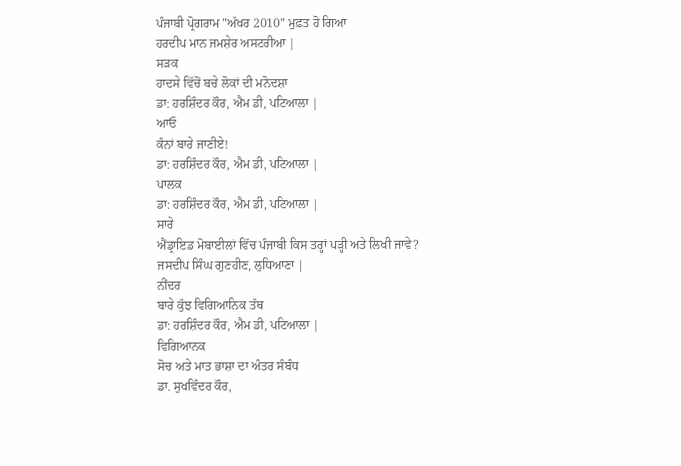ਪੰਜਾਬੀ ਪ੍ਰੋਗਰਾਮ "ਅੱਖਰ 2010" ਮੁਫ਼ਤ ਹੋ ਗਿਆ
ਹਰਦੀਪ ਮਾਨ ਜਮਸ਼ੇਰ ਅਸਟਰੀਆ |
ਸੜਕ
ਹਾਦਸੇ ਵਿੱਚੋਂ ਬਚੇ ਲੋਕਾਂ ਦੀ ਮਨੋਦਸ਼ਾ
ਡਾ: ਹਰਸ਼ਿੰਦਰ ਕੌਰ, ਐਮ ਡੀ, ਪਟਿਆਲਾ |
ਆਓ
ਕੰਨਾਂ ਬਾਰੇ ਜਾਣੀਏ!
ਡਾ: ਹਰਸ਼ਿੰਦਰ ਕੌਰ, ਐਮ ਡੀ, ਪਟਿਆਲਾ |
ਪਾਲਕ
ਡਾ: ਹਰਸ਼ਿੰਦਰ ਕੌਰ, ਐਮ ਡੀ, ਪਟਿਆਲਾ |
ਸਾਰੇ
ਐਂਡ੍ਰਾਇਡ ਮੋਬਾਈਲਾਂ ਵਿੱਚ ਪੰਜਾਬੀ ਕਿਸ ਤਰ੍ਹਾਂ ਪੜ੍ਹੀ ਅਤੇ ਲਿਖੀ ਜਾਵੇ?
ਜਸਦੀਪ ਸਿੰਘ ਗੁਣਹੀਣ, ਲੁਧਿਆਣਾ |
ਨੀਂਦਰ
ਬਾਰੇ ਕੁੱਝ ਵਿਗਿਆਨਿਕ ਤੱਥ
ਡਾ: ਹਰਸ਼ਿੰਦਰ ਕੌਰ, ਐਮ ਡੀ, ਪਟਿਆਲਾ |
ਵਿਗਿਆਨਕ
ਸੋਚ ਅਤੇ ਮਾਤ ਭਾਸ਼ਾ ਦਾ ਅੰਤਰ ਸੰਬੰਧ
ਡਾ. ਸੁਖਵਿੰਦਰ ਕੌਰ,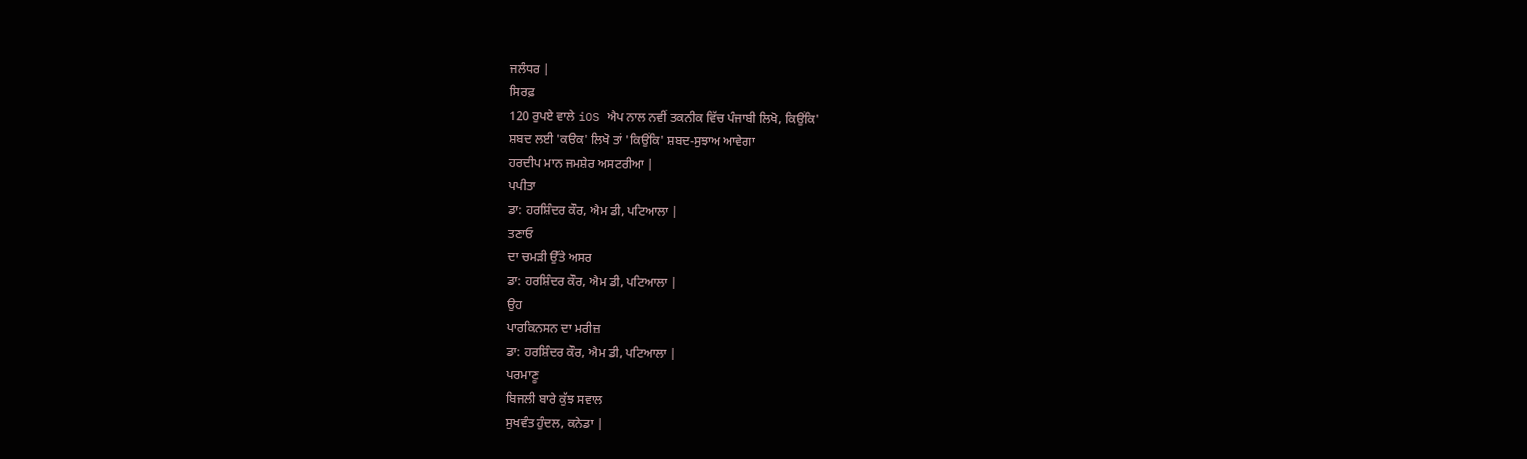ਜਲੰਧਰ |
ਸਿਰਫ਼
120 ਰੁਪਏ ਵਾਲੇ iOS ਐਪ ਨਾਲ ਨਵੀਂ ਤਕਨੀਕ ਵਿੱਚ ਪੰਜਾਬੀ ਲਿਖੋ, ਕਿਉਂਕਿ'
ਸ਼ਬਦ ਲਈ 'ਕੳਕ' ਲਿਖੋ ਤਾਂ 'ਕਿਉਂਕਿ' ਸ਼ਬਦ-ਸੁਝਾਅ ਆਵੇਗਾ
ਹਰਦੀਪ ਮਾਨ ਜਮਸ਼ੇਰ ਅਸਟਰੀਆ |
ਪਪੀਤਾ
ਡਾ: ਹਰਸ਼ਿੰਦਰ ਕੌਰ, ਐਮ ਡੀ, ਪਟਿਆਲਾ |
ਤਣਾਓ
ਦਾ ਚਮੜੀ ਉੱਤੇ ਅਸਰ
ਡਾ: ਹਰਸ਼ਿੰਦਰ ਕੌਰ, ਐਮ ਡੀ, ਪਟਿਆਲਾ |
ਉਹ
ਪਾਰਕਿਨਸਨ ਦਾ ਮਰੀਜ਼
ਡਾ: ਹਰਸ਼ਿੰਦਰ ਕੌਰ, ਐਮ ਡੀ, ਪਟਿਆਲਾ |
ਪਰਮਾਣੂ
ਬਿਜਲੀ ਬਾਰੇ ਕੁੱਝ ਸਵਾਲ
ਸੁਖਵੰਤ ਹੁੰਦਲ, ਕਨੇਡਾ |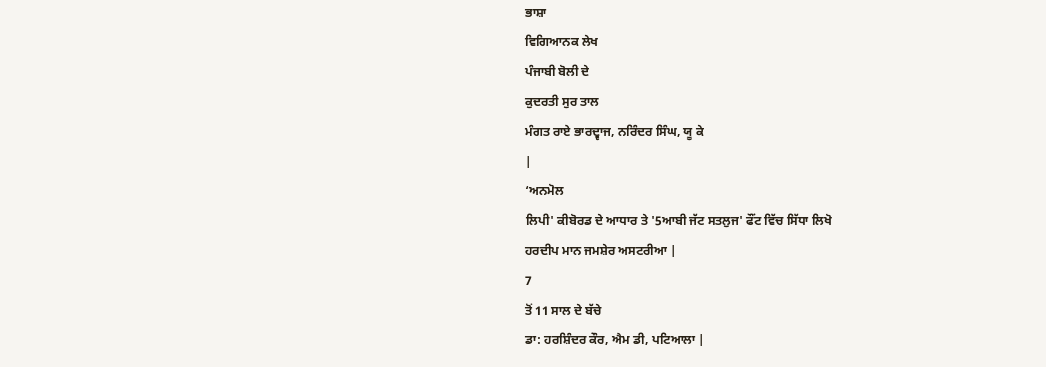ਭਾਸ਼ਾ
ਵਿਗਿਆਨਕ ਲੇਖ
ਪੰਜਾਬੀ ਬੋਲੀ ਦੇ
ਕੁਦਰਤੀ ਸੁਰ ਤਾਲ
ਮੰਗਤ ਰਾਏ ਭਾਰਦ੍ਵਾਜ, ਨਰਿੰਦਰ ਸਿੰਘ, ਯੂ ਕੇ
|
‘ਅਨਮੋਲ
ਲਿਪੀ' ਕੀਬੋਰਡ ਦੇ ਆਧਾਰ ਤੇ '5ਆਬੀ ਜੱਟ ਸਤਲੁਜ' ਫੌਂਟ ਵਿੱਚ ਸਿੱਧਾ ਲਿਖੋ
ਹਰਦੀਪ ਮਾਨ ਜਮਸ਼ੇਰ ਅਸਟਰੀਆ |
7
ਤੋਂ 11 ਸਾਲ ਦੇ ਬੱਚੇ
ਡਾ: ਹਰਸ਼ਿੰਦਰ ਕੌਰ, ਐਮ ਡੀ, ਪਟਿਆਲਾ |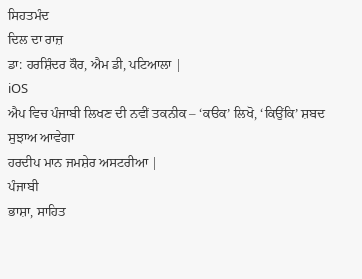ਸਿਹਤਮੰਦ
ਦਿਲ ਦਾ ਰਾਜ਼
ਡਾ: ਹਰਸ਼ਿੰਦਰ ਕੌਰ, ਐਮ ਡੀ, ਪਟਿਆਲਾ |
iOS
ਐਪ ਵਿਚ ਪੰਜਾਬੀ ਲਿਖਣ ਦੀ ਨਵੀਂ ਤਕਨੀਕ – ‘ਕੳਕ’ ਲਿਖੋ, ‘ਕਿਉਂਕਿ’ ਸ਼ਬਦ
ਸੁਝਾਅ ਆਵੇਗਾ
ਹਰਦੀਪ ਮਾਨ ਜਮਸ਼ੇਰ ਅਸਟਰੀਆ |
ਪੰਜਾਬੀ
ਭਾਸ਼ਾ, ਸਾਹਿਤ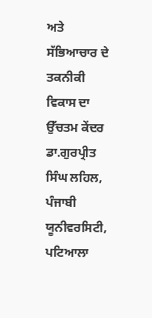ਅਤੇ ਸੱਭਿਆਚਾਰ ਦੇ ਤਕਨੀਕੀ ਵਿਕਾਸ ਦਾ ਉੱਚਤਮ ਕੇਂਦਰ
ਡਾ.ਗੁਰਪ੍ਰੀਤ ਸਿੰਘ ਲਹਿਲ, ਪੰਜਾਬੀ ਯੂਨੀਵਰਸਿਟੀ,
ਪਟਿਆਲਾ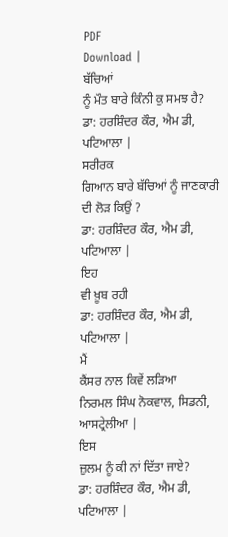PDF
Download |
ਬੱਚਿਆਂ
ਨੂੰ ਮੌਤ ਬਾਰੇ ਕਿੰਨੀ ਕੁ ਸਮਝ ਹੈ?
ਡਾ: ਹਰਸ਼ਿੰਦਰ ਕੌਰ, ਐਮ ਡੀ, ਪਟਿਆਲਾ |
ਸਰੀਰਕ
ਗਿਆਨ ਬਾਰੇ ਬੱਚਿਆਂ ਨੂੰ ਜਾਣਕਾਰੀ ਦੀ ਲੋੜ ਕਿਉਂ ?
ਡਾ: ਹਰਸ਼ਿੰਦਰ ਕੌਰ, ਐਮ ਡੀ, ਪਟਿਆਲਾ |
ਇਹ
ਵੀ ਖ਼ੂਬ ਰਹੀ
ਡਾ: ਹਰਸ਼ਿੰਦਰ ਕੌਰ, ਐਮ ਡੀ, ਪਟਿਆਲਾ |
ਮੈਂ
ਕੈਂਸਰ ਨਾਲ ਕਿਵੇਂ ਲੜਿਆ
ਨਿਰਮਲ ਸਿੰਘ ਨੋਕਵਾਲ, ਸਿਡਨੀ, ਆਸਟ੍ਰੇਲੀਆ |
ਇਸ
ਜ਼ੁਲਮ ਨੂੰ ਕੀ ਨਾਂ ਦਿੱਤਾ ਜਾਏ?
ਡਾ: ਹਰਸ਼ਿੰਦਰ ਕੌਰ, ਐਮ ਡੀ, ਪਟਿਆਲਾ |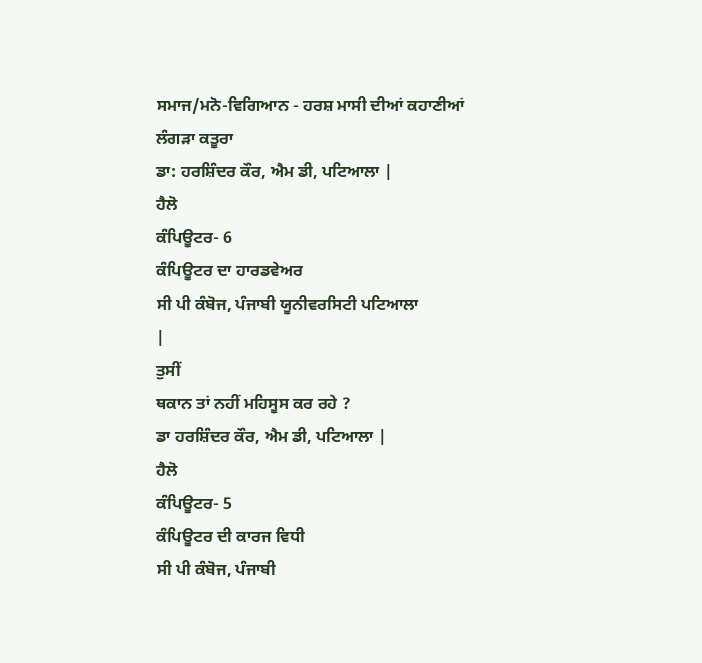ਸਮਾਜ/ਮਨੋ-ਵਿਗਿਆਨ - ਹਰਸ਼ ਮਾਸੀ ਦੀਆਂ ਕਹਾਣੀਆਂ
ਲੰਗੜਾ ਕਤੂਰਾ
ਡਾ: ਹਰਸ਼ਿੰਦਰ ਕੌਰ, ਐਮ ਡੀ, ਪਟਿਆਲਾ |
ਹੈਲੋ
ਕੰਪਿਊਟਰ- 6
ਕੰਪਿਊਟਰ ਦਾ ਹਾਰਡਵੇਅਰ
ਸੀ ਪੀ ਕੰਬੋਜ, ਪੰਜਾਬੀ ਯੂਨੀਵਰਸਿਟੀ ਪਟਿਆਲਾ
|
ਤੁਸੀਂ
ਥਕਾਨ ਤਾਂ ਨਹੀਂ ਮਹਿਸੂਸ ਕਰ ਰਹੇ ?
ਡਾ ਹਰਸ਼ਿੰਦਰ ਕੌਰ, ਐਮ ਡੀ, ਪਟਿਆਲਾ |
ਹੈਲੋ
ਕੰਪਿਊਟਰ- 5
ਕੰਪਿਊਟਰ ਦੀ ਕਾਰਜ ਵਿਧੀ
ਸੀ ਪੀ ਕੰਬੋਜ, ਪੰਜਾਬੀ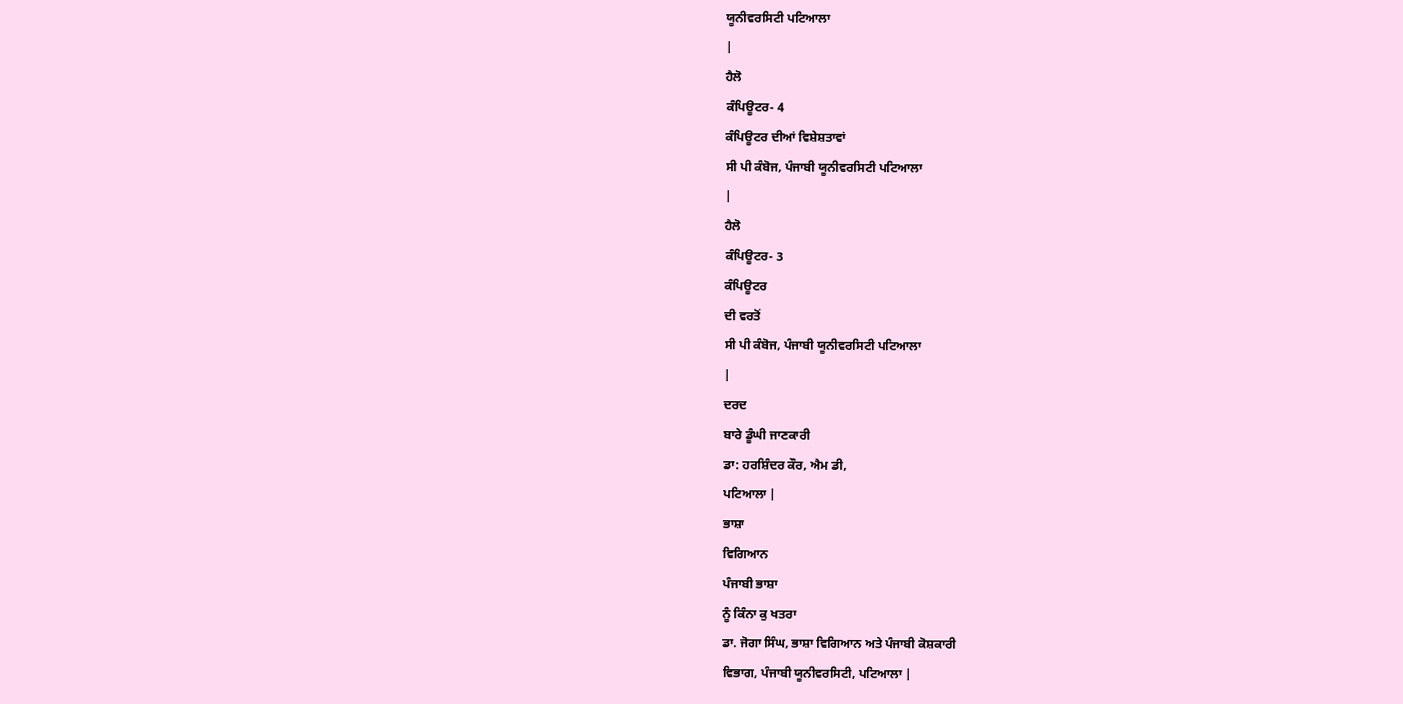ਯੂਨੀਵਰਸਿਟੀ ਪਟਿਆਲਾ
|
ਹੈਲੋ
ਕੰਪਿਊਟਰ- 4
ਕੰਪਿਊਟਰ ਦੀਆਂ ਵਿਸ਼ੇਸ਼ਤਾਵਾਂ
ਸੀ ਪੀ ਕੰਬੋਜ, ਪੰਜਾਬੀ ਯੂਨੀਵਰਸਿਟੀ ਪਟਿਆਲਾ
|
ਹੈਲੋ
ਕੰਪਿਊਟਰ- 3
ਕੰਪਿਊਟਰ
ਦੀ ਵਰਤੋਂ
ਸੀ ਪੀ ਕੰਬੋਜ, ਪੰਜਾਬੀ ਯੂਨੀਵਰਸਿਟੀ ਪਟਿਆਲਾ
|
ਦਰਦ
ਬਾਰੇ ਡੂੰਘੀ ਜਾਣਕਾਰੀ
ਡਾ: ਹਰਸ਼ਿੰਦਰ ਕੌਰ, ਐਮ ਡੀ,
ਪਟਿਆਲਾ |
ਭਾਸ਼ਾ
ਵਿਗਿਆਨ
ਪੰਜਾਬੀ ਭਾਸ਼ਾ
ਨੂੰ ਕਿੰਨਾ ਕੁ ਖਤਰਾ
ਡਾ. ਜੋਗਾ ਸਿੰਘ, ਭਾਸ਼ਾ ਵਿਗਿਆਨ ਅਤੇ ਪੰਜਾਬੀ ਕੋਸ਼ਕਾਰੀ
ਵਿਭਾਗ, ਪੰਜਾਬੀ ਯੂਨੀਵਰਸਿਟੀ, ਪਟਿਆਲਾ |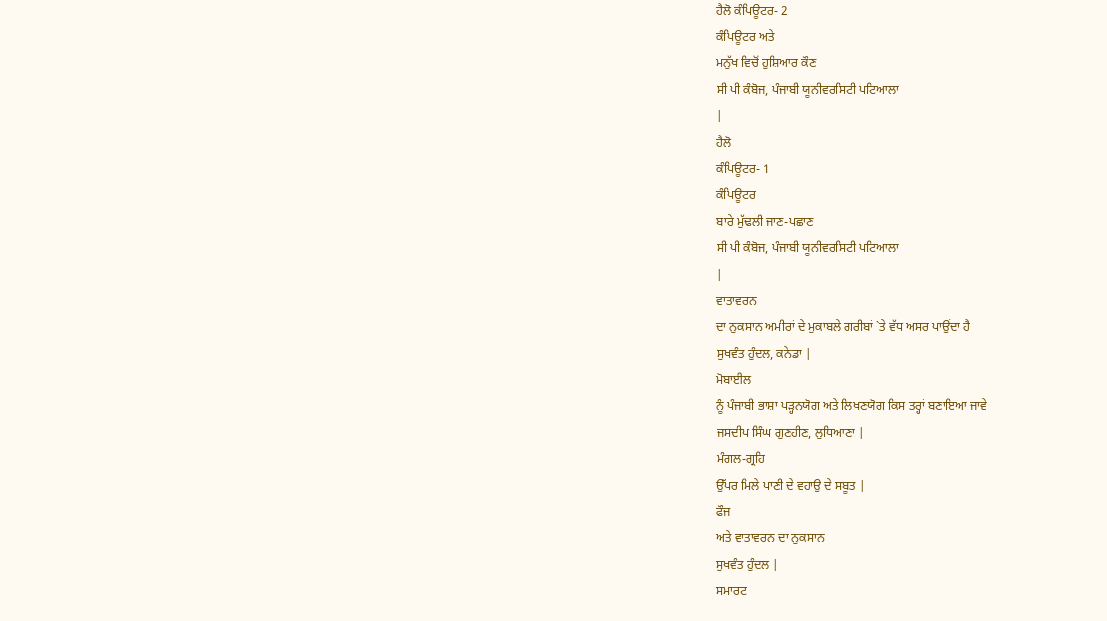ਹੈਲੋ ਕੰਪਿਊਟਰ- 2
ਕੰਪਿਊਟਰ ਅਤੇ
ਮਨੁੱਖ ਵਿਚੋਂ ਹੁਸ਼ਿਆਰ ਕੌਣ
ਸੀ ਪੀ ਕੰਬੋਜ, ਪੰਜਾਬੀ ਯੂਨੀਵਰਸਿਟੀ ਪਟਿਆਲਾ
|
ਹੈਲੋ
ਕੰਪਿਊਟਰ- 1
ਕੰਪਿਊਟਰ
ਬਾਰੇ ਮੁੱਢਲੀ ਜਾਣ-ਪਛਾਣ
ਸੀ ਪੀ ਕੰਬੋਜ, ਪੰਜਾਬੀ ਯੂਨੀਵਰਸਿਟੀ ਪਟਿਆਲਾ
|
ਵਾਤਾਵਰਨ
ਦਾ ਨੁਕਸਾਨ ਅਮੀਰਾਂ ਦੇ ਮੁਕਾਬਲੇ ਗਰੀਬਾਂ `ਤੇ ਵੱਧ ਅਸਰ ਪਾਉਂਦਾ ਹੈ
ਸੁਖਵੰਤ ਹੁੰਦਲ, ਕਨੇਡਾ |
ਮੋਬਾਈਲ
ਨੂੰ ਪੰਜਾਬੀ ਭਾਸ਼ਾ ਪੜ੍ਹਨਯੋਗ ਅਤੇ ਲਿਖਣਯੋਗ ਕਿਸ ਤਰ੍ਹਾਂ ਬਣਾਇਆ ਜਾਵੇ
ਜਸਦੀਪ ਸਿੰਘ ਗੁਣਹੀਣ, ਲੁਧਿਆਣਾ |
ਮੰਗਲ-ਗ੍ਰਹਿ
ਉੱਪਰ ਮਿਲੇ ਪਾਣੀ ਦੇ ਵਹਾਉ ਦੇ ਸਬੂਤ |
ਫੌਜ
ਅਤੇ ਵਾਤਾਵਰਨ ਦਾ ਨੁਕਸਾਨ
ਸੁਖਵੰਤ ਹੁੰਦਲ |
ਸਮਾਰਟ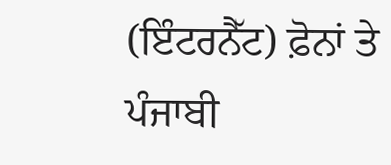(ਇੰਟਰਨੈੱਟ) ਫ਼ੋਨਾਂ ਤੇ ਪੰਜਾਬੀ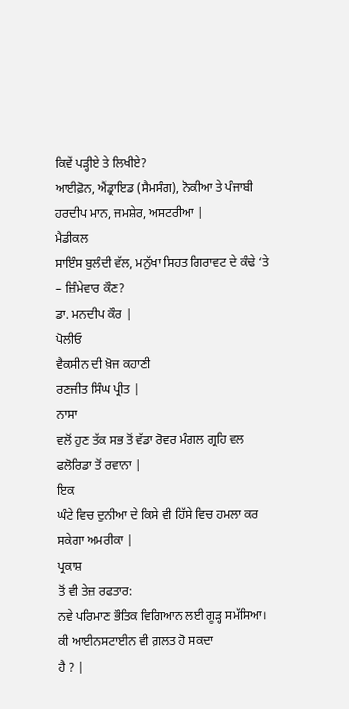ਕਿਵੇਂ ਪੜ੍ਹੀਏ ਤੇ ਲਿਖੀਏ?
ਆਈਫ਼ੋਨ, ਐਂਡ੍ਰਾਇਡ (ਸੈਮਸੰਗ), ਨੋਕੀਆ ਤੇ ਪੰਜਾਬੀ
ਹਰਦੀਪ ਮਾਨ, ਜਮਸ਼ੇਰ, ਅਸਟਰੀਆ |
ਮੈਡੀਕਲ
ਸਾਇੰਸ ਬੁਲੰਦੀ ਵੱਲ, ਮਨੁੱਖਾ ਸਿਹਤ ਗਿਰਾਵਟ ਦੇ ਕੰਢੇ ‘ਤੇ – ਜ਼ਿੰਮੇਵਾਰ ਕੌਣ?
ਡਾ. ਮਨਦੀਪ ਕੌਰ |
ਪੋਲੀਓ
ਵੈਕਸੀਨ ਦੀ ਖ਼ੋਜ ਕਹਾਣੀ
ਰਣਜੀਤ ਸਿੰਘ ਪ੍ਰੀਤ |
ਨਾਸਾ
ਵਲੋਂ ਹੁਣ ਤੱਕ ਸਭ ਤੋਂ ਵੱਡਾ ਰੋਵਰ ਮੰਗਲ ਗ੍ਰਹਿ ਵਲ ਫਲੋਰਿਡਾ ਤੋਂ ਰਵਾਨਾ |
ਇਕ
ਘੰਟੇ ਵਿਚ ਦੁਨੀਆ ਦੇ ਕਿਸੇ ਵੀ ਹਿੱਸੇ ਵਿਚ ਹਮਲਾ ਕਰ ਸਕੇਗਾ ਅਮਰੀਕਾ |
ਪ੍ਰਕਾਸ਼
ਤੋਂ ਵੀ ਤੇਜ਼ ਰਫਤਾਰ:
ਨਵੇ ਪਰਿਮਾਣ ਭੌਤਿਕ ਵਿਗਿਆਨ ਲਈ ਗੂੜ੍ਹ ਸਮੱਸਿਆ। ਕੀ ਆਈਨਸਟਾਈਨ ਵੀ ਗ਼ਲਤ ਹੋ ਸਕਦਾ
ਹੈ ? |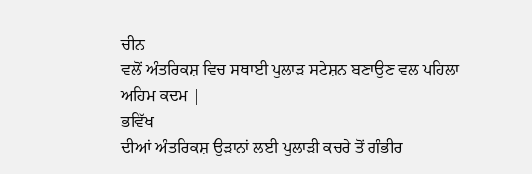ਚੀਨ
ਵਲੋਂ ਅੰਤਰਿਕਸ਼ ਵਿਚ ਸਥਾਈ ਪੁਲਾੜ ਸਟੇਸ਼ਨ ਬਣਾਉਣ ਵਲ ਪਹਿਲਾ ਅਹਿਮ ਕਦਮ |
ਭਵਿੱਖ
ਦੀਆਂ ਅੰਤਰਿਕਸ਼ ਉੜਾਨਾਂ ਲਈ ਪੁਲਾੜੀ ਕਚਰੇ ਤੋਂ ਗੰਭੀਰ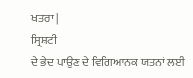ਖਤਰਾ |
ਸ੍ਰਿਸ਼ਟੀ
ਦੇ ਭੇਦ ਪਾਉਣ ਦੇ ਵਿਗਿਆਨਕ ਯਤਨਾਂ ਲਈ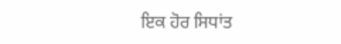ਇਕ ਹੋਰ ਸਿਧਾਂਤ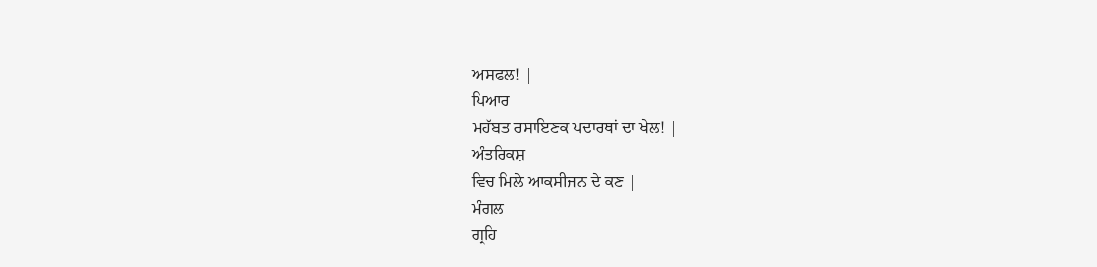ਅਸਫਲ! |
ਪਿਆਰ
ਮਹੱਬਤ ਰਸਾਇਣਕ ਪਦਾਰਥਾਂ ਦਾ ਖੇਲ! |
ਅੰਤਰਿਕਸ਼
ਵਿਚ ਮਿਲੇ ਆਕਸੀਜਨ ਦੇ ਕਣ |
ਮੰਗਲ
ਗ੍ਰਹਿ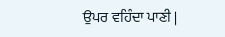ਉਪਰ ਵਹਿੰਦਾ ਪਾਣੀ |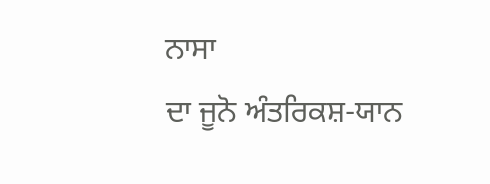ਨਾਸਾ
ਦਾ ਜੂਨੋ ਅੰਤਰਿਕਸ਼-ਯਾਨ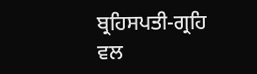ਬ੍ਰਹਿਸਪਤੀ-ਗ੍ਰਹਿ ਵਲ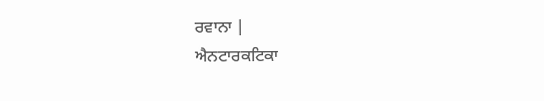ਰਵਾਨਾ |
ਐਨਟਾਰਕਟਿਕਾ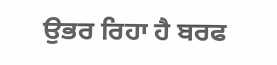ਉਭਰ ਰਿਹਾ ਹੈ ਬਰਫ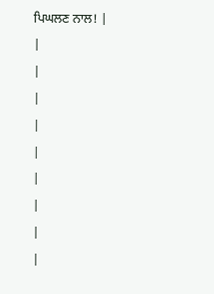ਪਿਘਲਣ ਨਾਲ! |
|
|
|
|
|
|
|
|
|